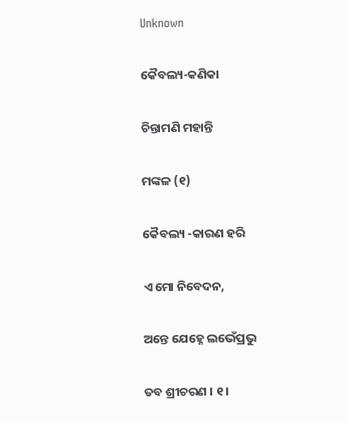Unknown

କୈବଲ୍ୟ-କଣିକା

ଚିନ୍ତାମଣି ମହାନ୍ତି

ମଙ୍କଳ (୧)

କୈବଲ୍ୟ -କାରଣ ହରି

ଏ ମୋ ନିବେଦନ,

ଅନ୍ତେ ଯେହ୍ନେ ଲଭେଁପ୍ରଭୁ

ତବ ଶ୍ରୀଚରଣ । ୧ ।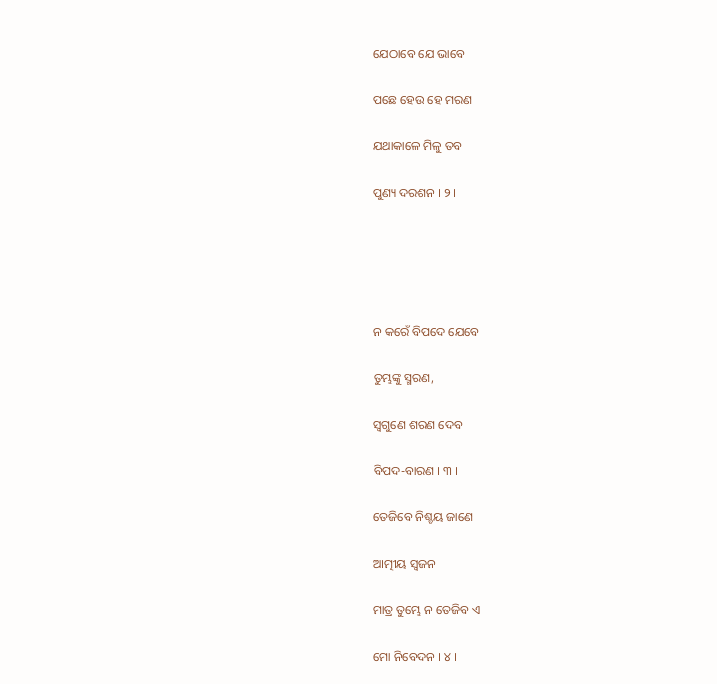ଯେଠାବେ ଯେ ଭାବେ

ପଛେ ହେଉ ହେ ମରଣ

ଯଥାକାଳେ ମିଳୁ ତବ

ପୁଣ୍ୟ ଦରଶନ । ୨ ।





ନ କରେଁ ବିପଦେ ଯେବେ

ତୁମ୍ଭଙ୍କୁ ସ୍ମରଣ,

ସ୍ୱଗୁଣେ ଶରଣ ଦେବ

ବିପଦ-ବାରଣ । ୩ ।

ତେଜିବେ ନିଶ୍ଚୟ ଜାଣେ

ଆତ୍ମୀୟ ସ୍ୱଜନ

ମାତ୍ର ତୁମ୍ଭେ ନ ତେଜିବ ଏ

ମୋ ନିବେଦନ । ୪ ।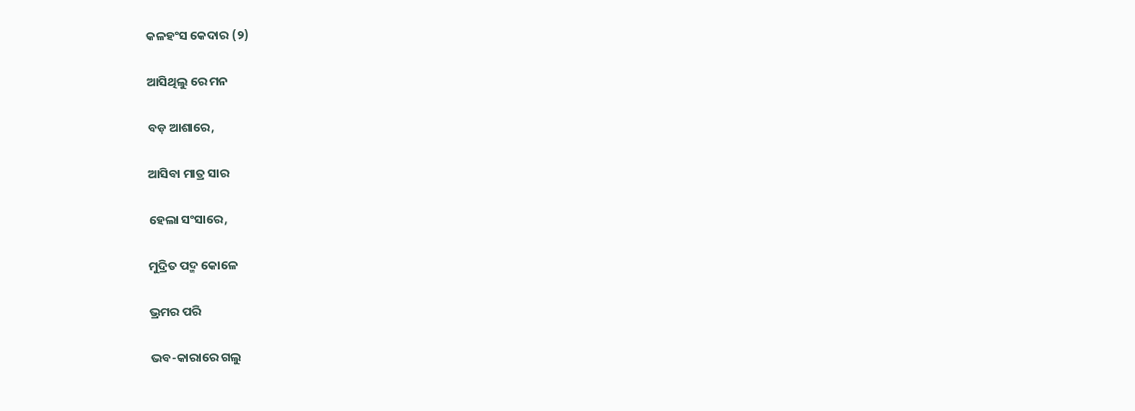କଳହଂସ କେଦାର (୨)

ଆସିଥିଲୁ ରେ ମନ

ବଡ଼ ଆଶାରେ,

ଆସିବା ମାତ୍ର ସାର

ହେଲା ସଂସାରେ,

ମୁଦ୍ରିତ ପଦ୍ମ କୋଳେ

ଭ୍ରମର ପରି

ଭବ-କାରାରେ ଗଲୁ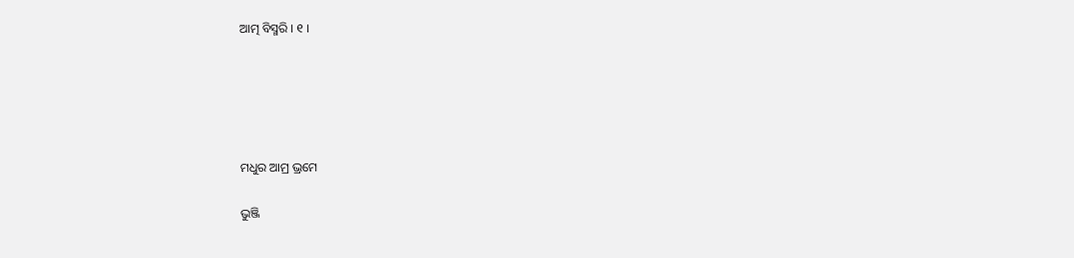ଆତ୍ମ ବିସ୍ମରି । ୧ ।





ମଧୁର ଆମ୍ର ଭ୍ରମେ

ଭୁଞ୍ଜି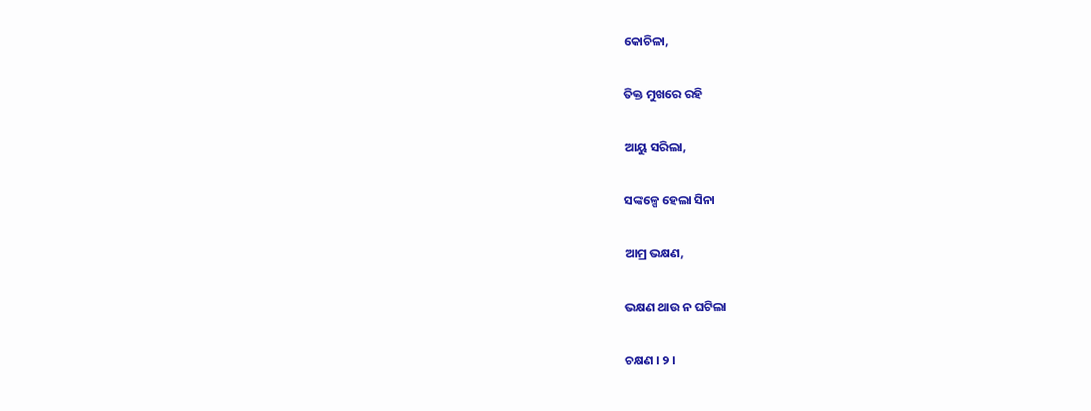କୋଚିଳା,

ତିକ୍ତ ମୁଖରେ ରହି

ଆୟୁ ସରିଲା,

ସଙ୍କଳ୍ପେ ହେଲା ସିନା

ଆମ୍ର ଭକ୍ଷଣ,

ଭକ୍ଷଣ ଥାଉ ନ ଘଟିଲା

ଚକ୍ଷଣ । ୨ ।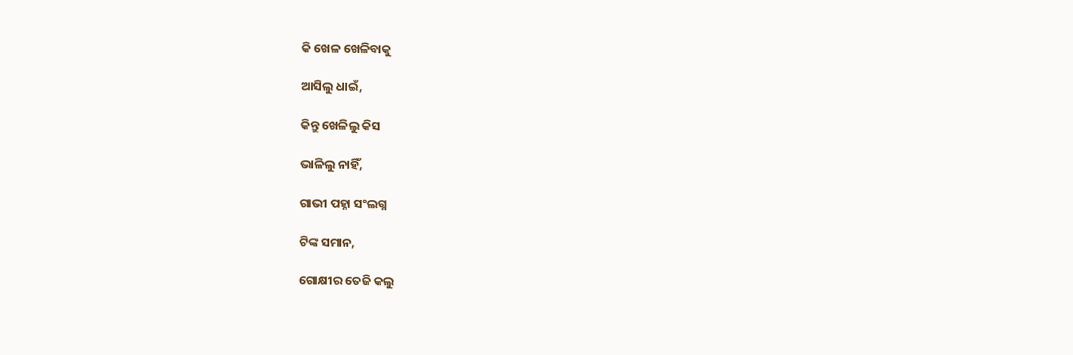କି ଖେଳ ଖେଳିବାକୁ

ଆସିଲୁ ଧାଇଁ,

କିନ୍ତୁ ଖେଳିଲୁ କିସ

ଭାଳିଲୁ ନାହିଁ,

ଗାଭୀ ପହ୍ନା ସଂଲଗ୍ନ

ଟିଙ୍କ ସମାନ,

ଗୋକ୍ଷୀର ତେଜି କଲୁ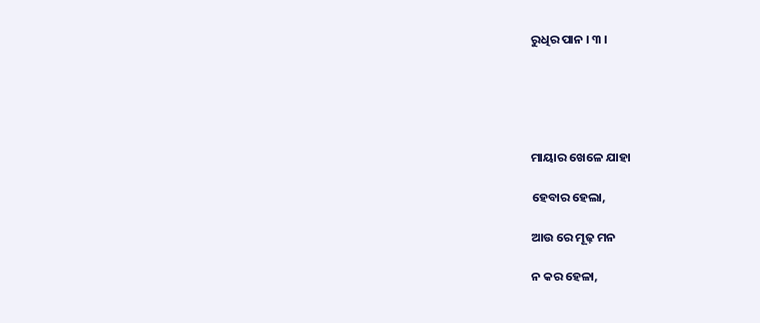ରୁଧିର ପାନ । ୩ ।





ମାୟାର ଖେଳେ ଯାହା

ହେବାର ହେଲା,

ଆଉ ରେ ମୂଢ଼ ମନ

ନ କର ହେଳା,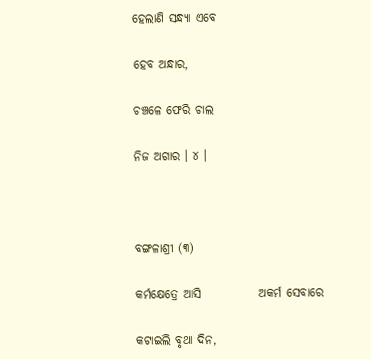ହେଲାଣି ସନ୍ଧ୍ୟା ଏବେ

ହେବ ଅନ୍ଧାର,

ଚଞ୍ଚଳେ ଫେରି ଚାଲ

ନିଜ ଅଗାର । ୪ ।



ବଙ୍ଗଳାଶ୍ରୀ (୩)

କର୍ମକ୍ଷେତ୍ରେ ଆସି            ଅକର୍ମ ସେବାରେ

କଟାଇଲି ବୃଥା ଦିନ,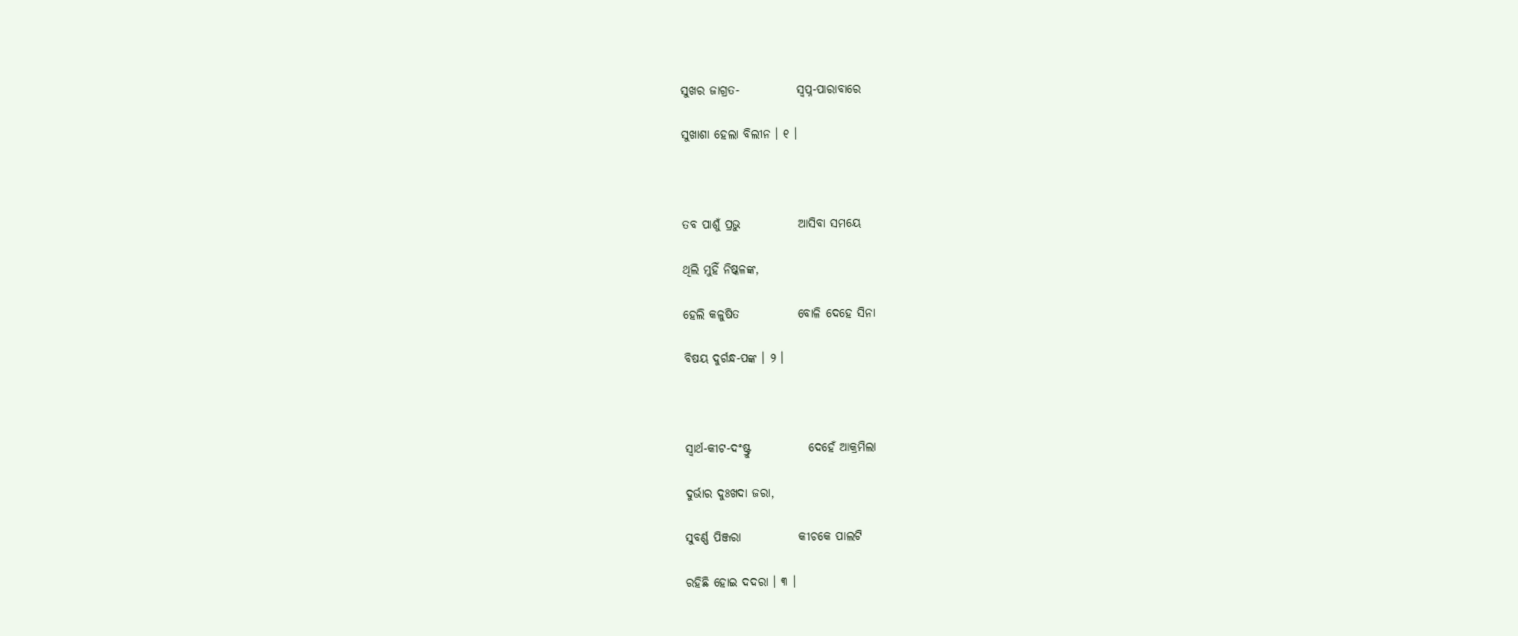ସୁଖର ଜାଗ୍ରତ-            ସ୍ୱପ୍ନ-ପାରାବାରେ

ସୁଖାଶା ହେଲା ବିଲୀନ । ୧ ।



ତବ ପାଶୁଁ ପ୍ରଭୁ            ଆସିବା ସମୟେ

ଥିଲି ମୁହିଁ ନିଷ୍କଳଙ୍କ,

ହେଲି କଳୁଷିତ            ବୋଳି ଦେହେ ସିନା

ବିଷୟ ଦୁର୍ଗନ୍ଧ-ପଙ୍କ । ୨ ।



ସ୍ୱାର୍ଥ-କୀଟ-ଦଂଷ୍ଟ୍ରୁ            ଦେହେଁ ଆକ୍ରମିଲା

ଦୁର୍ଭାର ଦୁଃଖଦା ଜରା,

ସୁବର୍ଣ୍ଣ ପିଞ୍ଜରା            କୀଚକେ ପାଲଟି

ରହିଛି ହୋଇ ଦଦରା । ୩ ।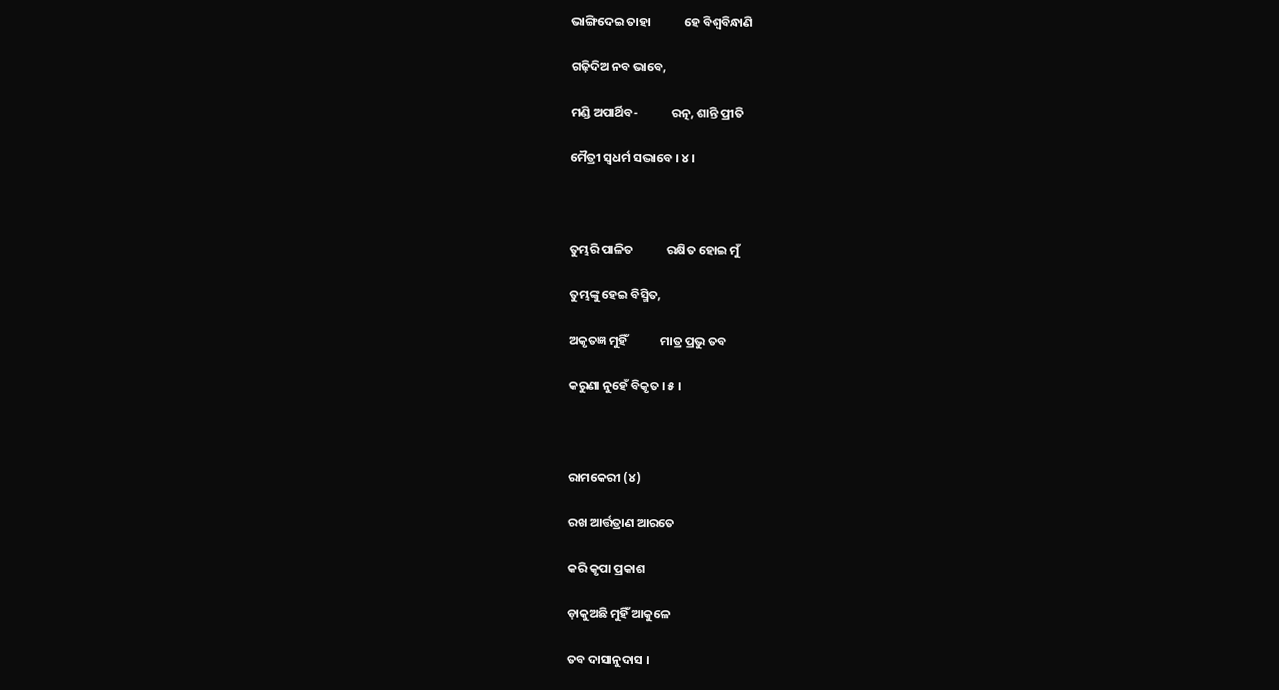ଭାଙ୍ଗିଦେଇ ତାହା            ହେ ବିଶ୍ୱବିନ୍ଧାଣି

ଗଢ଼ିଦିଅ ନବ ଭାବେ,

ମଣ୍ଡି ଅପାର୍ଥିବ-            ରତ୍ନ, ଶାନ୍ତି ପ୍ରୀତି

ମୈତ୍ରୀ ସ୍ୱଧର୍ମ ସଦ୍ଭାବେ । ୪ ।



ତୁମ୍ଭରି ପାଳିତ            ରକ୍ଷିତ ହୋଇ ମୁଁ

ତୁମ୍ଭଙ୍କୁ ହେଇ ବିସ୍ମିତ,

ଅକୃତଜ୍ଞ ମୁହିଁ            ମାତ୍ର ପ୍ରଭୁ ତବ

କରୁଣା ନୁହେଁ ବିକୃତ । ୫ ।



ରାମକେରୀ (୪)

ରଖ ଆର୍ତ୍ତତ୍ରାଣ ଆରତେ

କରି କୃପା ପ୍ରକାଶ

ଡ଼ାକୁଅଛି ମୁହିଁ ଆକୁଳେ

ତବ ଦାସାନୁଦାସ ।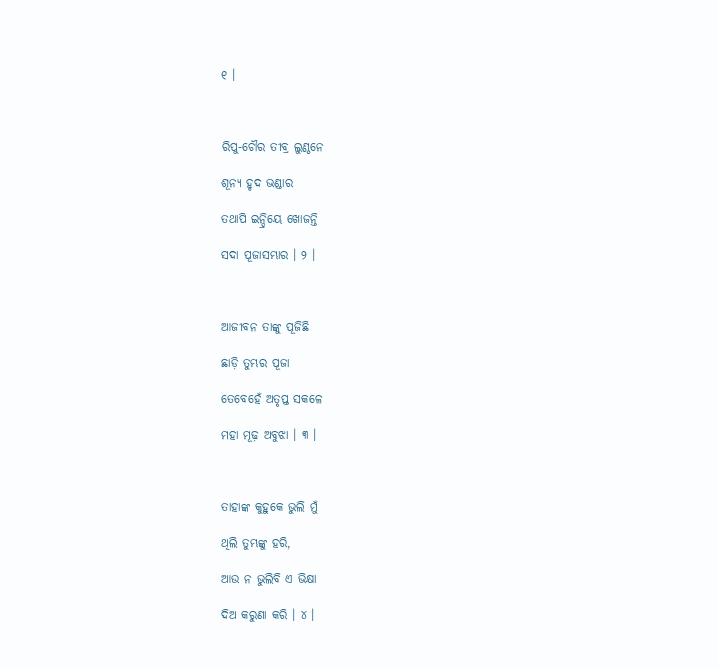୧ ।



ରିପୁ-ଚୌର ତୀବ୍ର ଲୁଣ୍ଠନେ

ଶୂନ୍ୟ ହୃଦ ଭଣ୍ଡାର

ତଥାପି ଇନ୍ଦ୍ରିୟେ ଖୋଜନ୍ତି

ସଦା ପୂଜାସମ୍ଭାର । ୨ ।



ଆଜୀବନ ତାଙ୍କୁ ପୂଜିଛି

ଛାଡ଼ି ତୁମ୍ଭର ପୂଜା

ତେବେହେଁ ଅତୃପ୍ତ ସକଳେ

ମହା ମୂଢ଼ ଅବୁଝା । ୩ ।



ତାହାଙ୍କ କୁହୁକେ ଭୁଲି ମୁଁ

ଥିଲି ତୁମ୍ଭଙ୍କୁ ହରି,

ଆଉ ନ ଭୁଲିବି ଏ ଭିକ୍ଷା

ଦିଅ କରୁଣା କରି । ୪ ।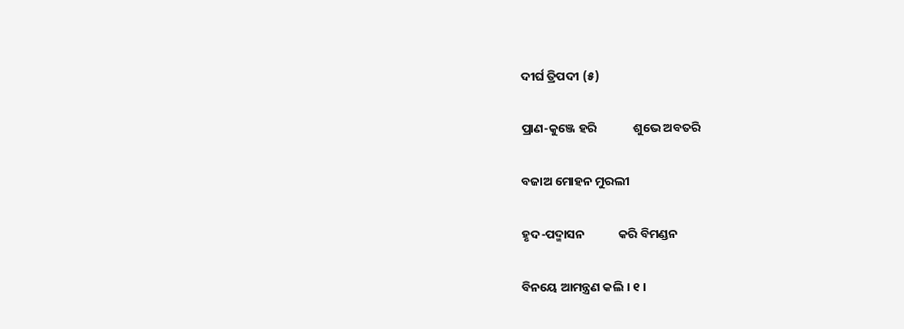ଦୀର୍ଘ ତ୍ରିପଦୀ (୫)

ପ୍ରାଣ-କୁଞ୍ଜେ ହରି             ଶୁଭେ ଅବତରି

ବଜାଅ ମୋହନ ମୁରଲୀ

ହୃଦ-ପଦ୍ମାସନ            କରି ବିମଣ୍ଡନ

ବିନୟେ ଆମନ୍ତ୍ରଣ କଲି । ୧ ।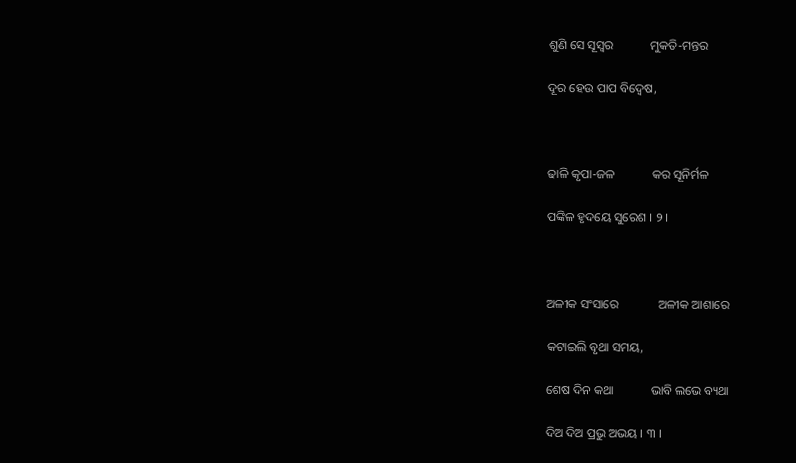ଶୁଣି ସେ ସୂସ୍ୱର            ମୁକତି-ମନ୍ତର

ଦୂର ହେଉ ପାପ ବିଦ୍ୱେଷ,



ଢାଳି କୃପା-ଜଳ            କର ସୂନିର୍ମଳ

ପଙ୍କିଳ ହୃଦୟେ ସୁରେଶ । ୨ ।



ଅଳୀକ ସଂସାରେ             ଅଳୀକ ଆଶାରେ

କଟାଇଲି ବୃଥା ସମୟ,

ଶେଷ ଦିନ କଥା            ଭାବି ଲଭେ ବ୍ୟଥା

ଦିଅ ଦିଅ ପ୍ରଭୁ ଅଭୟ । ୩ ।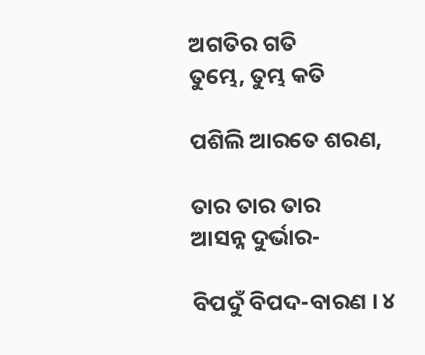ଅଗତିର ଗତି            ତୁମ୍ଭେ, ତୁମ୍ଭ କତି

ପଶିଲି ଆରତେ ଶରଣ,

ତାର ତାର ତାର            ଆସନ୍ନ ଦୁର୍ଭାର-

ବିପଦୁଁ ବିପଦ-ବାରଣ । ୪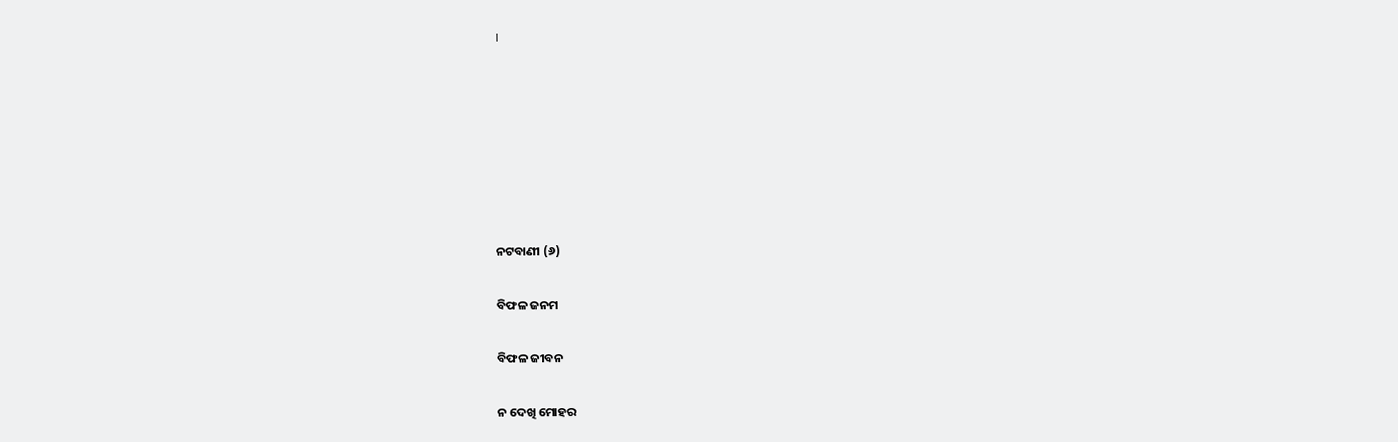।







ନଟବାଣୀ (୬)

ବିଫଳ ଜନମ

ବିଫଳ ଜୀବନ

ନ ଦେଖି ମୋହର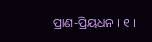ପ୍ରାଣ-ପ୍ରିୟଧନ । ୧ ।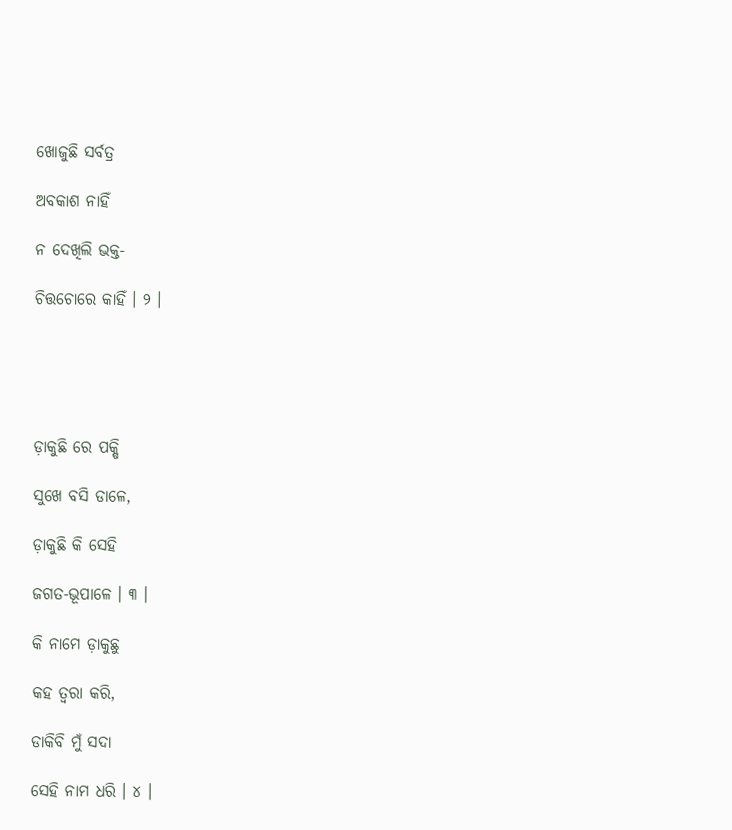ଖୋଜୁଛି ସର୍ବତ୍ର

ଅବକାଶ ନାହିଁ

ନ ଦେଖିଲି ଭକ୍ତ-

ଚିତ୍ତଚୋରେ କାହିଁ । ୨ ।





ଡ଼ାକୁଛି ରେ ପକ୍ଷି

ସୁଖେ ବସି ଡାଳେ,

ଡ଼ାକୁଛି କି ସେହି

ଜଗତ-ଭୂପାଳେ । ୩ ।

କି ନାମେ ଡ଼ାକୁଛୁ

କହ ତ୍ୱରା କରି,

ଡାକିବି ମୁଁ ସଦା

ସେହି ନାମ ଧରି । ୪ ।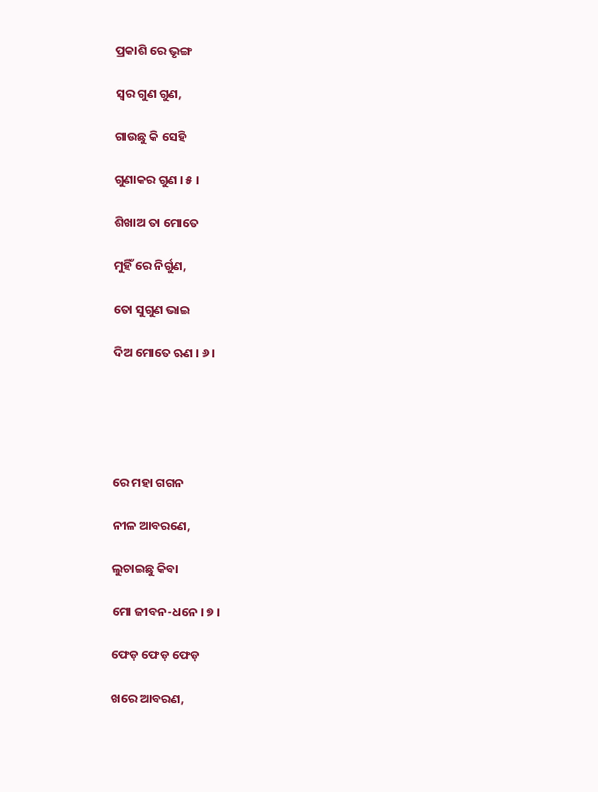ପ୍ରକାଶି ରେ ଭୃଙ୍ଗ

ସ୍ୱର ଗୁଣ ଗୁଣ,

ଗାଉଛୁ କି ସେହି

ଗୁଣାକର ଗୁଣ । ୫ ।

ଶିଖାଅ ତା ମୋତେ

ମୁହିଁ ରେ ନିର୍ଗୁଣ,

ତୋ ସୁଗୁଣ ଭାଇ

ଦିଅ ମୋତେ ଋଣ । ୬ ।





ରେ ମହା ଗଗନ

ନୀଳ ଆବରଣେ,

ଲୁଚାଇଛୁ କିବା

ମୋ ଜୀବନ-ଧନେ । ୭ ।

ଫେଡ଼ ଫେଡ଼ ଫେଡ଼

ଖରେ ଆବରଣ,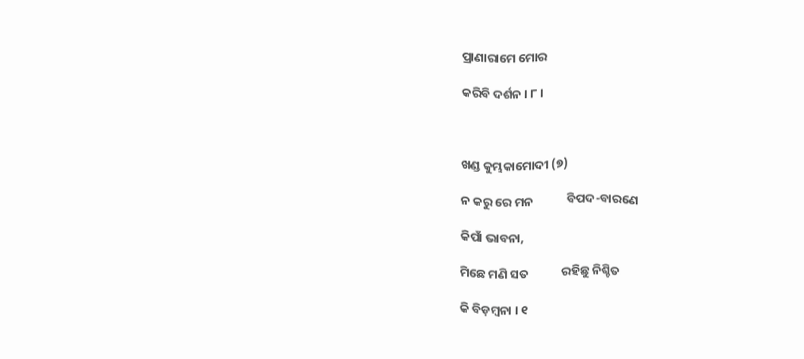ପ୍ରାଣାରାମେ ମୋର

କରିବି ଦର୍ଶନ । ୮ ।



ଖଣ୍ଡ କୁମ୍ଭକାମୋଦୀ (୭)

ନ କରୁ ରେ ମନ            ବିପଦ-ବାରଣେ

କିପାଁ ଭାବନା,

ମିଛେ ମଣି ସତ            ରହିଛୁ ନିଶ୍ଚିତ

କି ବିଡ଼ମ୍ବନା । ୧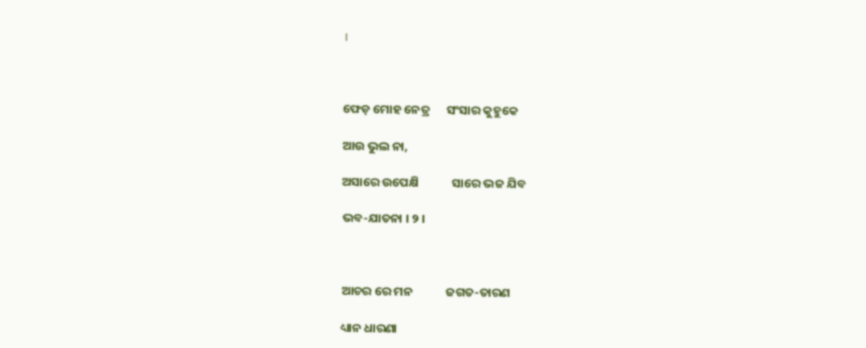।



ଫେଡ଼ ମୋହ ନେତ୍ର      ସଂସାର କୁହୁକେ

ଆଉ ଭୁଲ ନା,

ଅସାରେ ଉପେକ୍ଷି            ସାରେ ଭଜ ଯିବ

ଭବ-ଯାତନା । ୨ ।



ଆଚର ରେ ମନ            ଜଗତ-ତାରଣ

ଧ୍ୟାନ ଧାରଣା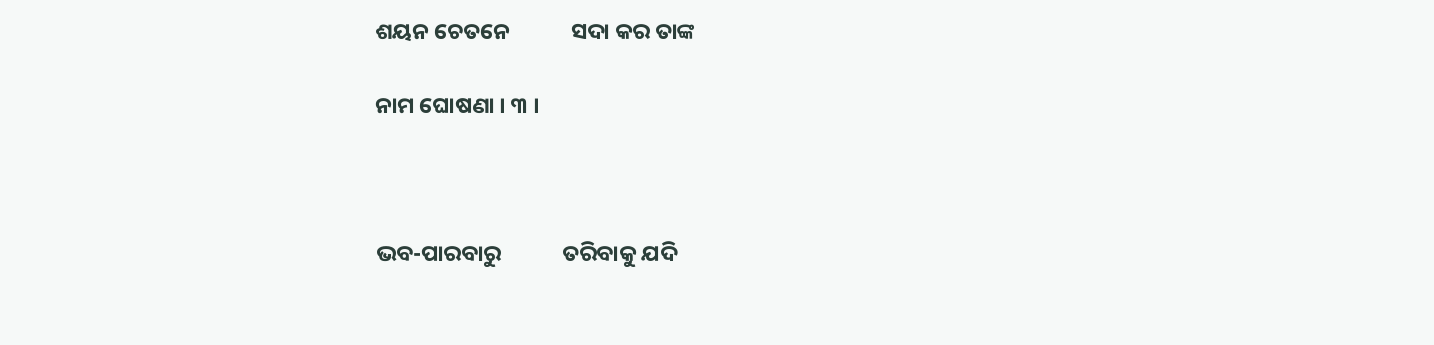ଶୟନ ଚେତନେ            ସଦା କର ତାଙ୍କ

ନାମ ଘୋଷଣା । ୩ ।



ଭବ-ପାରବାରୁ            ତରିବାକୁ ଯଦି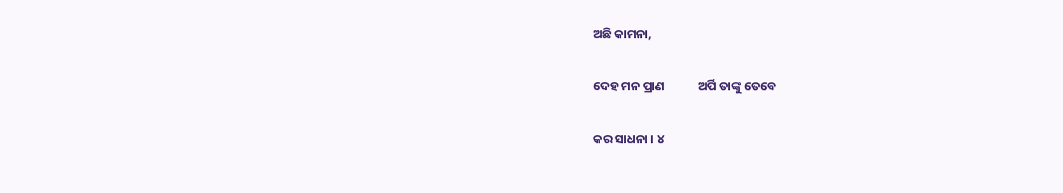ଅଛି କାମନା,

ଦେହ ମନ ପ୍ରାଣ            ଅର୍ପି ତାଙ୍କୁ ତେବେ

କର ସାଧନା । ୪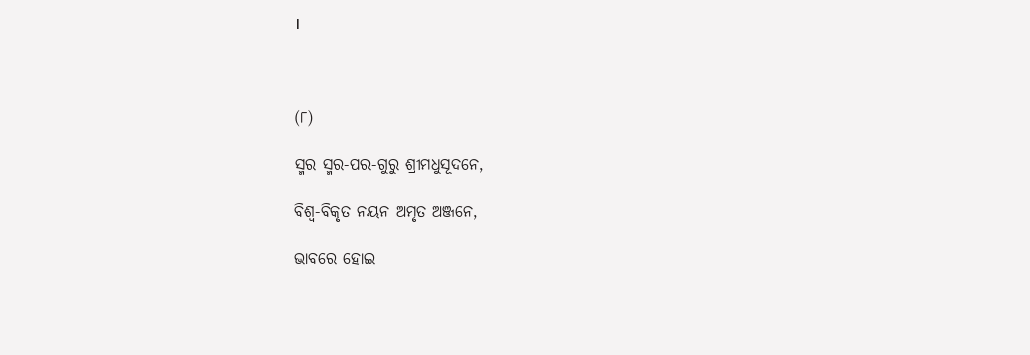।



(୮)

ସ୍ମର ସ୍ମର-ପର-ଗୁରୁ ଶ୍ରୀମଧୁସୂଦନେ,

ବିଶ୍ୱ-ବିକୃତ ନୟନ ଅମୃତ ଅଞ୍ଜନେ,

ଭାବରେ ହୋଇ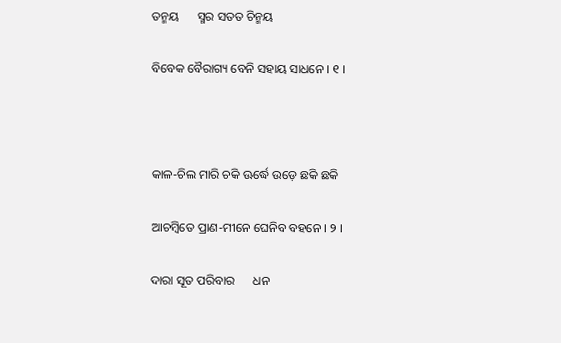ତନ୍ମୟ      ସ୍ମର ସତତ ଚିନ୍ମୟ

ବିବେକ ବୈରାଗ୍ୟ ବେନି ସହାୟ ସାଧନେ । ୧ ।



କାଳ-ଚିଲ ମାରି ଚକି ଊର୍ଦ୍ଧେ ଉଡ଼େ ଛକି ଛକି

ଆଚମ୍ବିତେ ପ୍ରାଣ-ମୀନେ ଘେନିବ ବହନେ । ୨ ।

ଦାରା ସୂତ ପରିବାର      ଧନ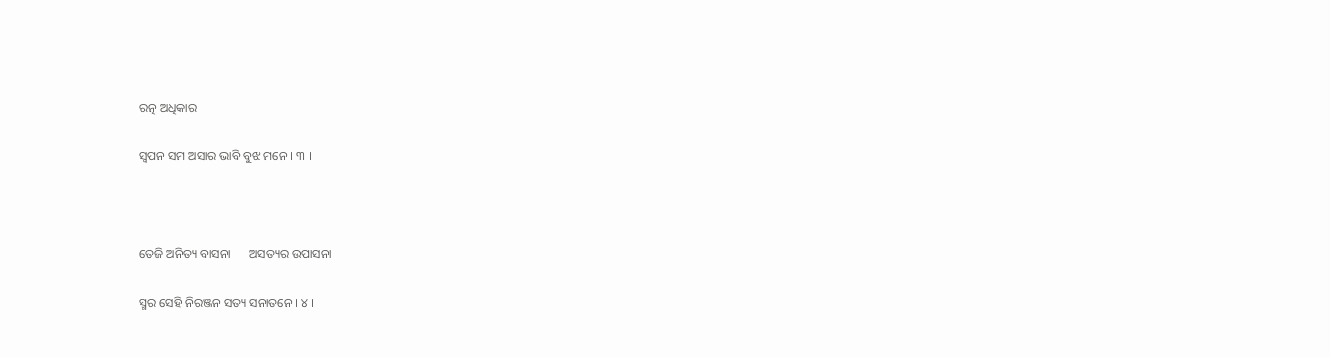ରତ୍ନ ଅଧିକାର

ସ୍ୱପନ ସମ ଅସାର ଭାବି ବୁଝ ମନେ । ୩ ।



ତେଜି ଅନିତ୍ୟ ବାସନା      ଅସତ୍ୟର ଉପାସନା

ସ୍ମର ସେହି ନିରଞ୍ଜନ ସତ୍ୟ ସନାତନେ । ୪ ।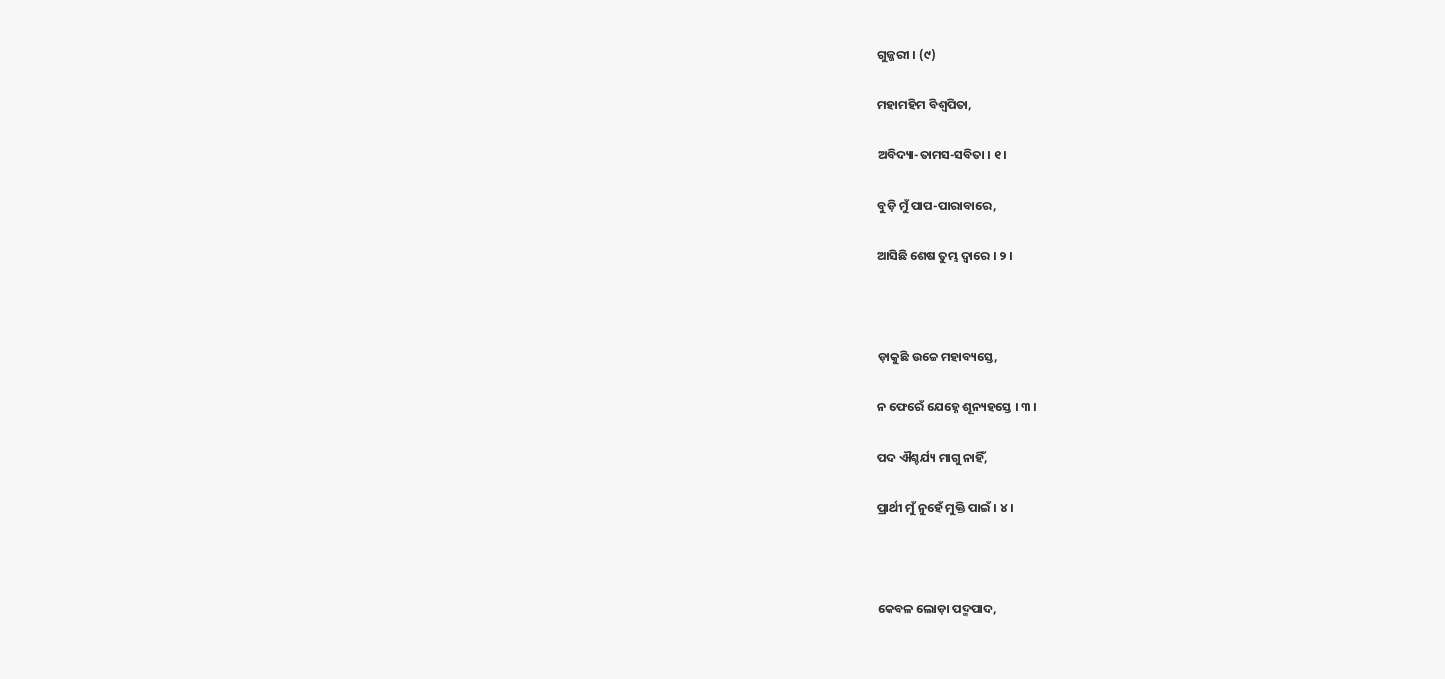ଗୁଜ୍ଜରୀ । (୯)

ମହାମହିମ ବିଶ୍ୱପିତା,

ଅବିଦ୍ୟା-ତାମସ-ସବିତା । ୧ ।

ବୁଡ଼ି ମୁଁ ପାପ-ପାରାବାରେ,

ଆସିଛି ଶେଷ ତୁମ୍ଭ ଦ୍ୱାରେ । ୨ ।



ଡ଼ାକୁଛି ଉଚ୍ଚେ ମହାବ୍ୟସ୍ତେ,

ନ ଫେରେଁ ଯେହ୍ନେ ଶୂନ୍ୟହସ୍ତେ । ୩ ।

ପଦ ଐଶ୍ଚର୍ଯ୍ୟ ମାଗୁ ନାହିଁ,

ପ୍ରାର୍ଥୀ ମୁଁ ନୁହେଁ ମୁକ୍ତି ପାଇଁ । ୪ ।



କେବଳ ଲୋଡ଼ା ପଦ୍ମପାଦ,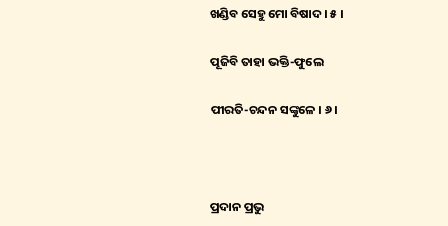ଖଣ୍ଡିବ ସେହୁ ମୋ ବିଷାଦ । ୫ ।

ପୂଜିବି ତାହା ଭକ୍ତି-ଫୁଲେ

ପୀରତି-ଚନ୍ଦନ ସଙ୍କୁଳେ । ୬ ।



ପ୍ରଦାନ ପ୍ରଭୁ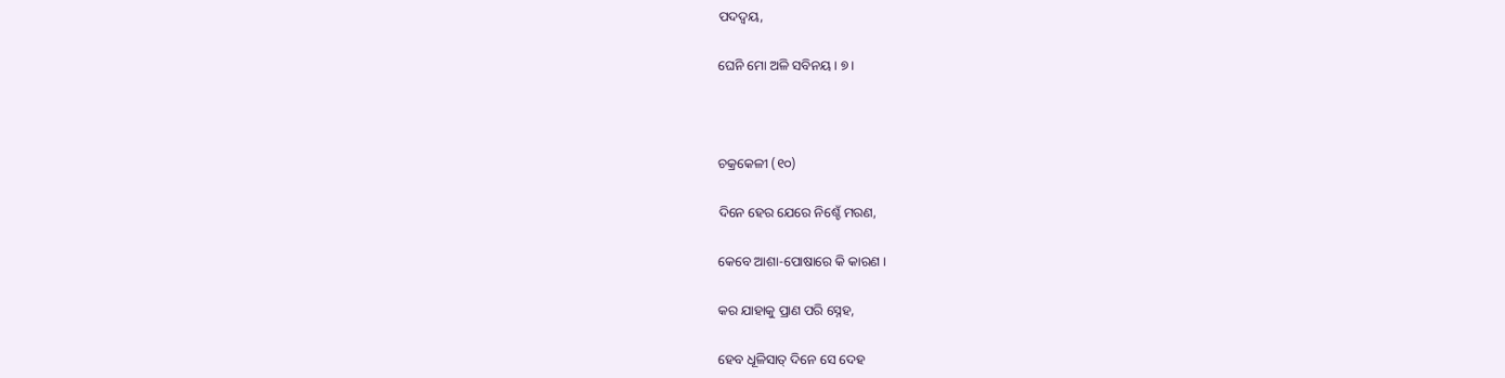ପଦଦ୍ୱୟ,

ଘେନି ମୋ ଅଳି ସବିନୟ । ୭ ।



ଚକ୍ରକେଳୀ (୧୦)

ଦିନେ ହେର ଯେରେ ନିଶ୍ଚେଁ ମରଣ,

କେବେ ଆଶା-ପୋଷାରେ କି କାରଣ ।

କର ଯାହାକୁ ପ୍ରାଣ ପରି ସ୍ନେହ,

ହେବ ଧୂଳିସାତ୍‌ ଦିନେ ସେ ଦେହ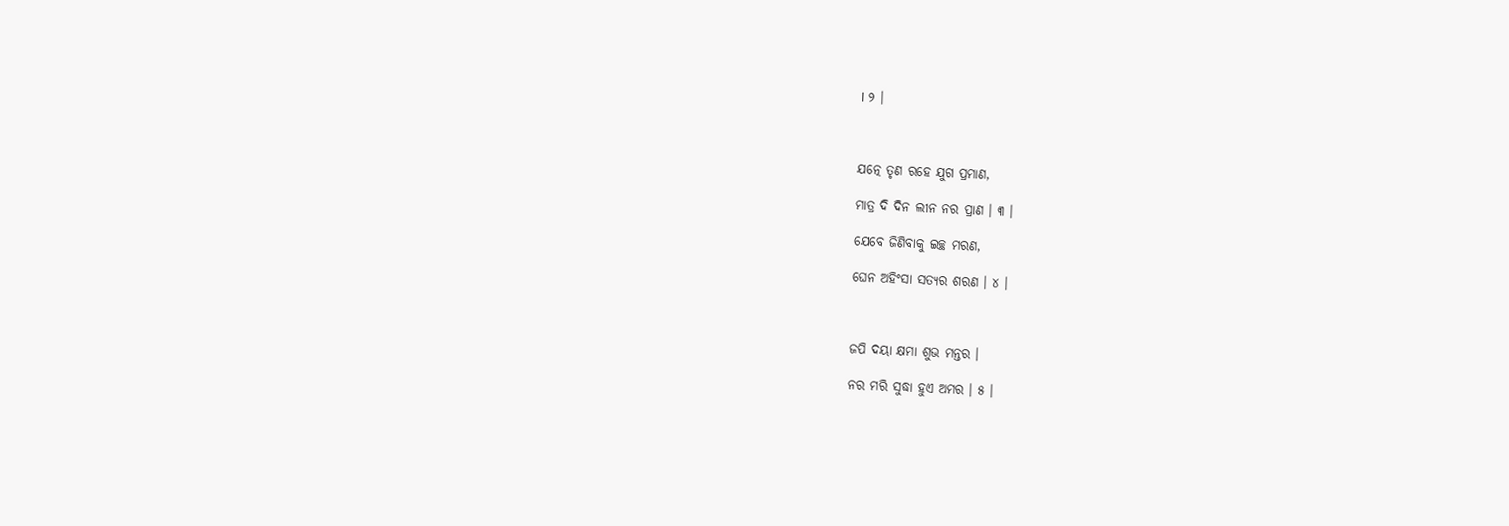। ୨ ।



ଯତ୍ନେ ତୃଣ ରହେ ଯୁଗ ପ୍ରମାଣ,

ମାତ୍ର ଦି ଦିନ ଲୀନ ନର ପ୍ରାଣ । ୩ ।

ଯେବେ ଜିଣିବାକୁ ଇଚ୍ଛ ମରଣ,

ଘେନ ଅହିଂସା ସତ୍ୟର ଶରଣ । ୪ ।



ଜପି ଦୟା କ୍ଷମା ଶୁଭ ମନ୍ତର ।

ନର ମରି ସୁଦ୍ଧା ହୁଏ ଅମର । ୫ ।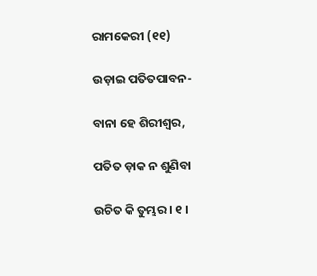ରାମକେରୀ (୧୧)

ଉଡ଼ାଇ ପତିତପାବନ-

ବାନା ହେ ଶିରୀଶ୍ୱର,

ପତିତ ଡ଼ାକ ନ ଶୁଣିବା

ଉଚିତ କି ତୁମ୍ଭର । ୧ ।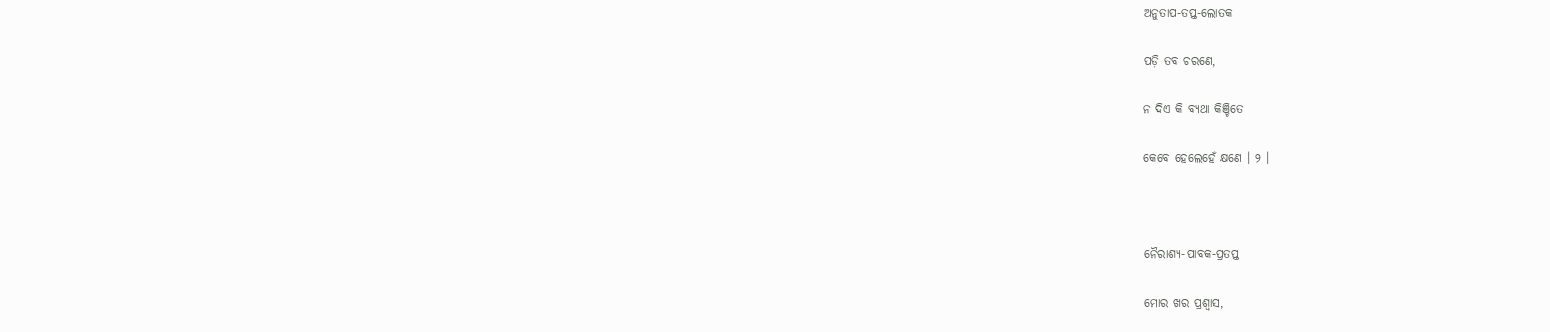ଅନୁତାପ-ତପ୍ତ-ଲୋତକ

ପଡ଼ି ତବ ଚରଣେ,

ନ ଦିଏ କି ବ୍ୟଥା କିଞ୍ଚିତେ

କେବେ ହେଲେହେଁ କ୍ଷଣେ । ୨ ।



ନୈରାଶ୍ୟ-ପାବକ-ପ୍ରତପ୍ତ

ମୋର ଖର ପ୍ରଶ୍ୱାସ,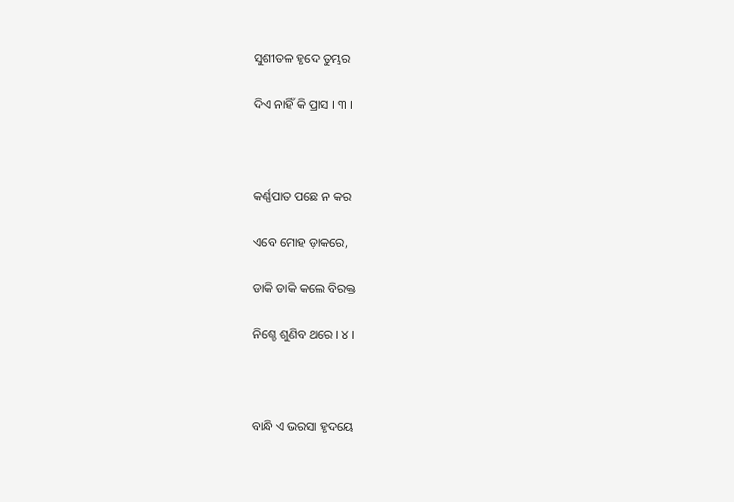ସୁଶୀତଳ ହୃଦେ ତୁମ୍ଭର

ଦିଏ ନାହିଁ କି ପ୍ରାସ । ୩ ।



କର୍ଣ୍ଣପାତ ପଛେ ନ କର

ଏବେ ମୋହ ଡ଼ାକରେ,

ଡାକି ଡାକି କଲେ ବିରକ୍ତ

ନିଶ୍ଚେ ଶୁଣିବ ଥରେ । ୪ ।



ବାନ୍ଧି ଏ ଭରସା ହୃଦୟେ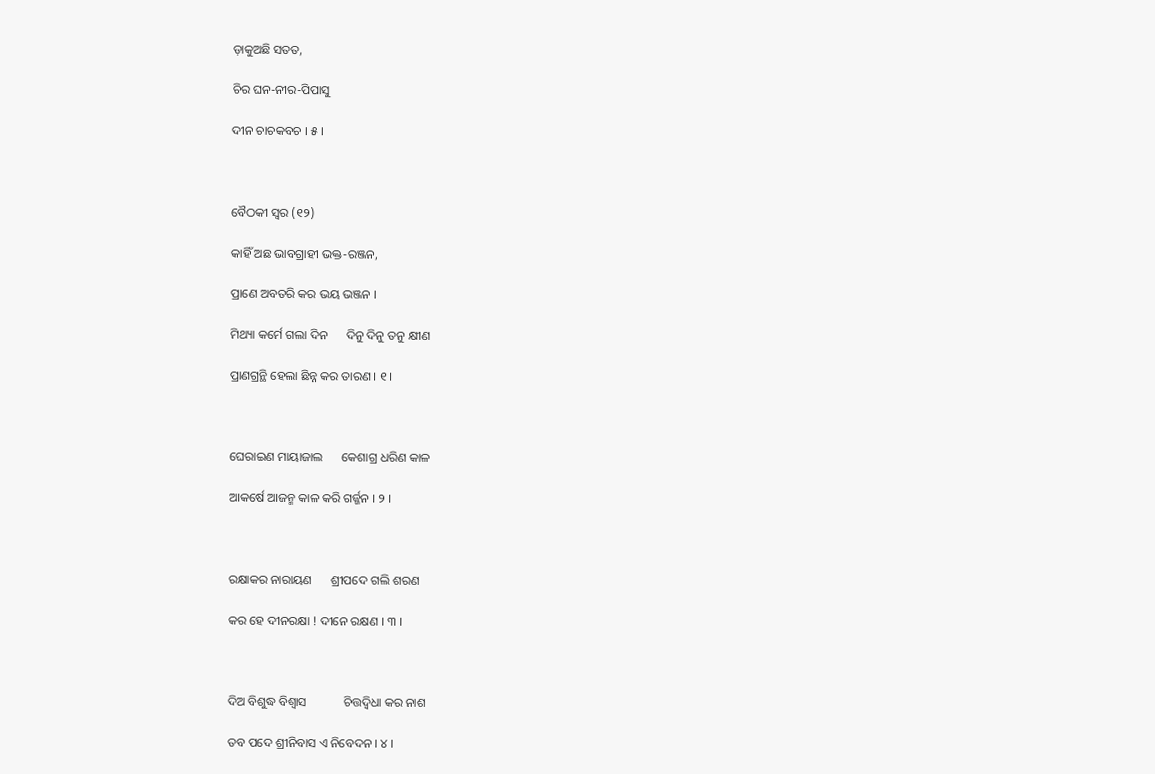ଡ଼ାକୁଅଛି ସତତ,

ଚିର ଘନ-ନୀର-ପିପାସୁ

ଦୀନ ଚାଚକବଚ । ୫ ।



ବୈଠକୀ ସ୍ୱର (୧୨)

କାହିଁ ଅଛ ଭାବଗ୍ରାହୀ ଭକ୍ତ-ରଞ୍ଜନ,

ପ୍ରାଣେ ଅବତରି କର ଭୟ ଭଞ୍ଜନ ।

ମିଥ୍ୟା କର୍ମେ ଗଲା ଦିନ      ଦିନୁ ଦିନୁ ତନୁ କ୍ଷୀଣ

ପ୍ରାଣଗ୍ରନ୍ଥି ହେଲା ଛିନ୍ନ କର ତାରଣ । ୧ ।



ଘେରାଇଣ ମାୟାଜାଲ      କେଶାଗ୍ର ଧରିଣ କାଳ

ଆକର୍ଷେ ଆଜନ୍ମ କାଳ କରି ଗର୍ଜ୍ଜନ । ୨ ।



ରକ୍ଷାକର ନାରାୟଣ      ଶ୍ରୀପଦେ ଗଲି ଶରଣ

କର ହେ ଦୀନରକ୍ଷା ! ଦୀନେ ରକ୍ଷଣ । ୩ ।



ଦିଅ ବିଶୁଦ୍ଧ ବିଶ୍ୱାସ            ଚିତ୍ତଦ୍ୱିଧା କର ନାଶ

ତବ ପଦେ ଶ୍ରୀନିବାସ ଏ ନିବେଦନ । ୪ ।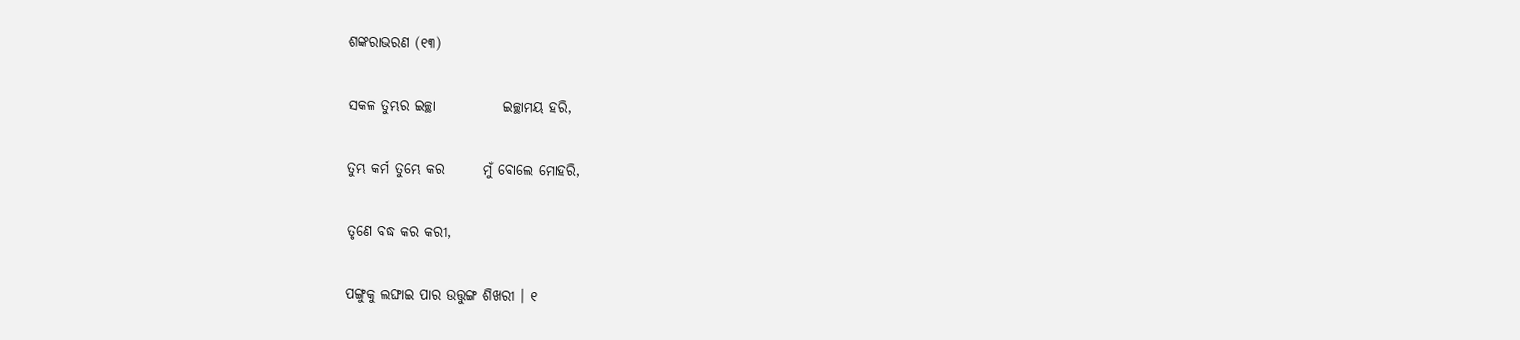ଶଙ୍କରାଭରଣ (୧୩)

ସକଳ ତୁମ୍ଭର ଇଚ୍ଛା            ଇଚ୍ଛାମୟ ହରି,

ତୁମ୍ଭ କର୍ମ ତୁମ୍ଭେ କର       ମୁଁ ବୋଲେ ମୋହରି,

ତୃଣେ ବଦ୍ଧ କର କରୀ,

ପଙ୍ଗୁକୁ ଲଙ୍ଘାଇ ପାର ଉତ୍ତୁଙ୍ଗ ଶିଖରୀ । ୧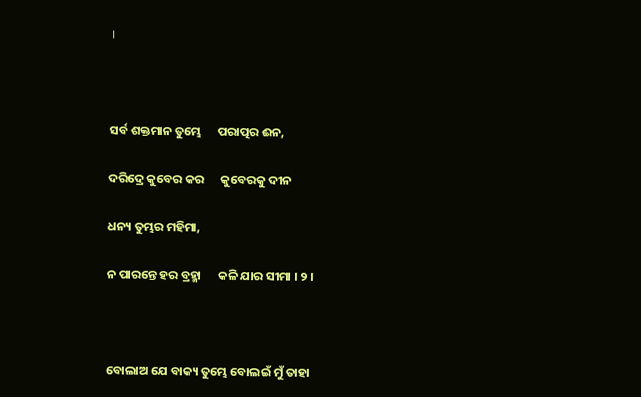।



ସର୍ବ ଶକ୍ତମାନ ତୁମ୍ଭେ      ପରାତ୍ପର ଈନ,

ଦରିଦ୍ରେ କୁବେର କର      କୁବେରକୁ ଦୀନ

ଧନ୍ୟ ତୁମ୍ଭର ମହିମା,

ନ ପାରନ୍ତେ ହର ବ୍ରହ୍ମା      କଳି ଯାର ସୀମା । ୨ ।



ବୋଲାଅ ଯେ ବାକ୍ୟ ତୁମ୍ଭେ ବୋଲଇଁ ମୁଁ ତାହା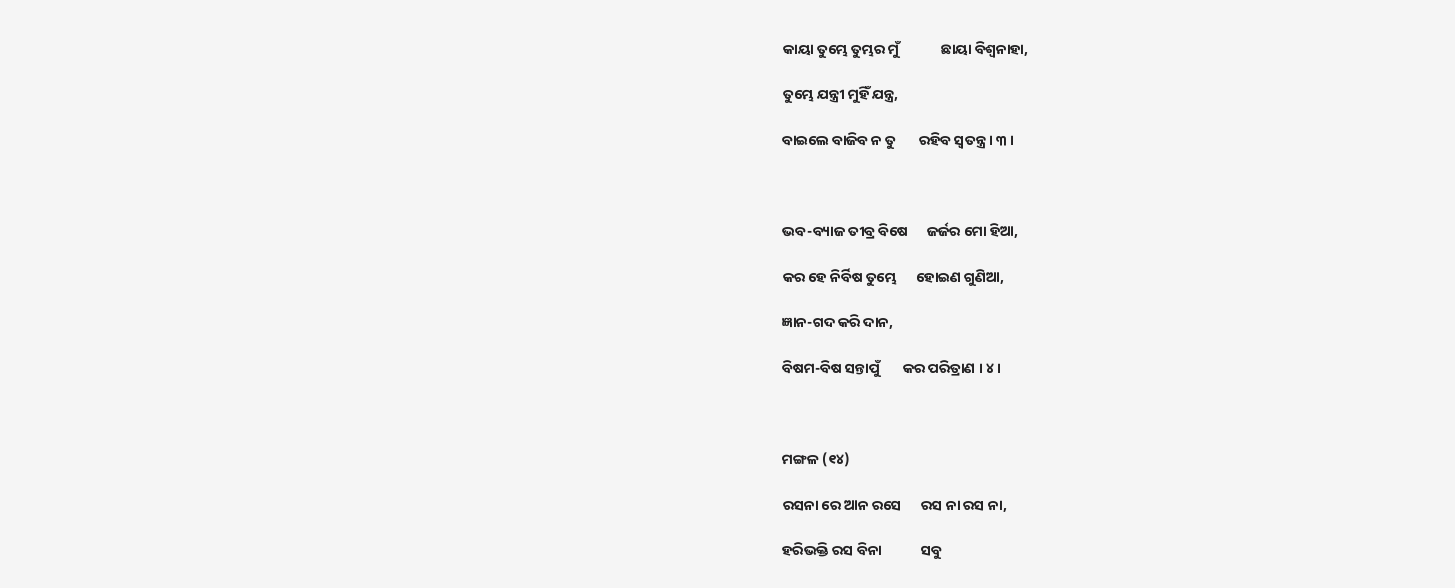କାୟା ତୁମ୍ଭେ ତୁମ୍ଭର ମୁଁ             ଛାୟା ବିଶ୍ୱନାହା,

ତୁମ୍ଭେ ଯନ୍ତ୍ରୀ ମୁହିଁ ଯନ୍ତ୍ର,

ବାଇଲେ ବାଜିବ ନ ତୁ       ରହିବ ସ୍ୱତନ୍ତ୍ର । ୩ ।



ଭବ-ବ୍ୟାଜ ତୀବ୍ର ବିଷେ      ଜର୍ଜର ମୋ ହିଆ,

କର ହେ ନିର୍ବିଷ ତୁମ୍ଭେ      ହୋଇଣ ଗୁଣିଆ,

ଜ୍ଞାନ-ଗଦ କରି ଦାନ,

ବିଷମ-ବିଷ ସନ୍ତାପୁଁ       କର ପରିତ୍ରାଣ । ୪ ।



ମଙ୍ଗଳ (୧୪)

ରସନା ରେ ଆନ ରସେ      ରସ ନା ରସ ନା,

ହରିଭକ୍ତି ରସ ବିନା            ସବୁ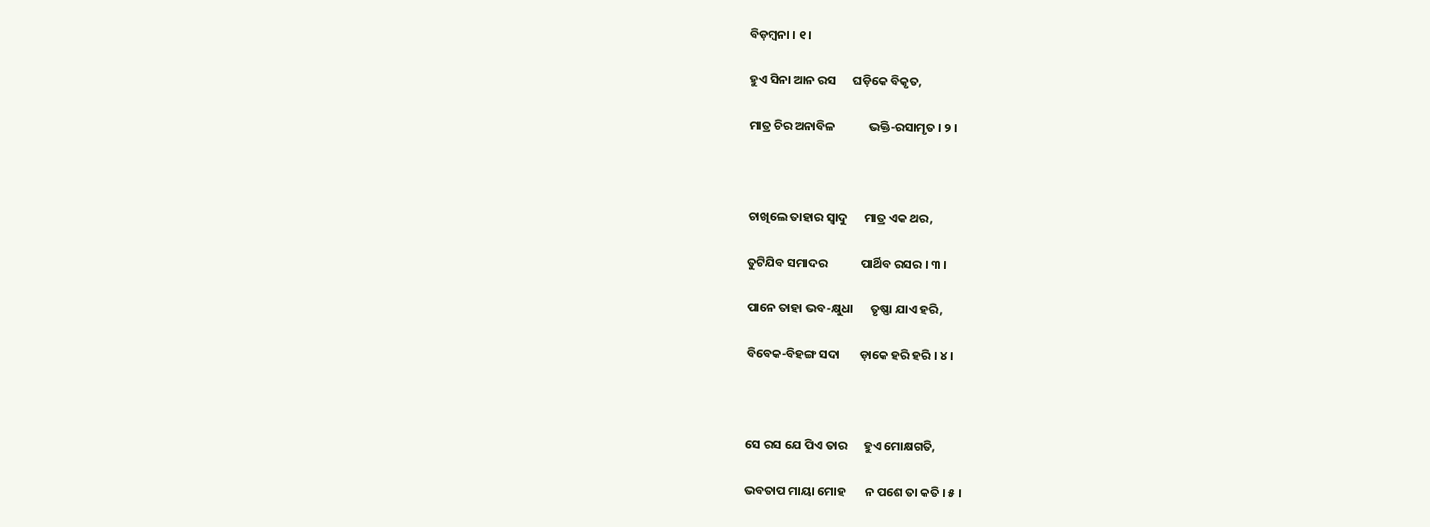ବିଡ଼ମ୍ବନା । ୧ ।

ହୁଏ ସିନା ଆନ ରସ      ଘଡ଼ିକେ ବିକୃତ,

ମାତ୍ର ଚିର ଅନାବିଳ            ଭକ୍ତି-ରସାମୃତ । ୨ ।



ଚାଖିଲେ ତାହାର ସ୍ୱାଦୁ      ମାତ୍ର ଏକ ଥର,

ତୁଟିଯିବ ସମାଦର            ପାର୍ଥିବ ରସର । ୩ ।

ପାନେ ତାହା ଭବ-କ୍ଷୁଧା      ତୃଷ୍ଣା ଯାଏ ହରି,

ବିବେକ-ବିହଙ୍ଗ ସଦା       ଡ଼ାକେ ହରି ହରି । ୪ ।



ସେ ରସ ଯେ ପିଏ ତାର      ହୁଏ ମୋକ୍ଷଗତି,

ଭବତାପ ମାୟା ମୋହ       ନ ପଶେ ତା କତି । ୫ ।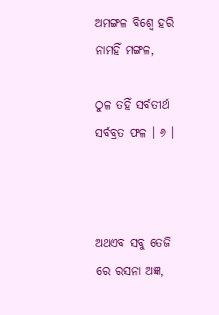ଅମଙ୍ଗଳ ବିଶ୍ୱେ ହରି      ନାମହିଁ ମଙ୍ଗଳ,

ଠୁଳ ତହିଁ ସର୍ବତୀର୍ଥ            ସର୍ବବ୍ରତ ଫଳ । ୬ ।



ଅଥଏବ ସବୁ ତେଜି       ରେ ରସନା ଅଜ୍ଞ,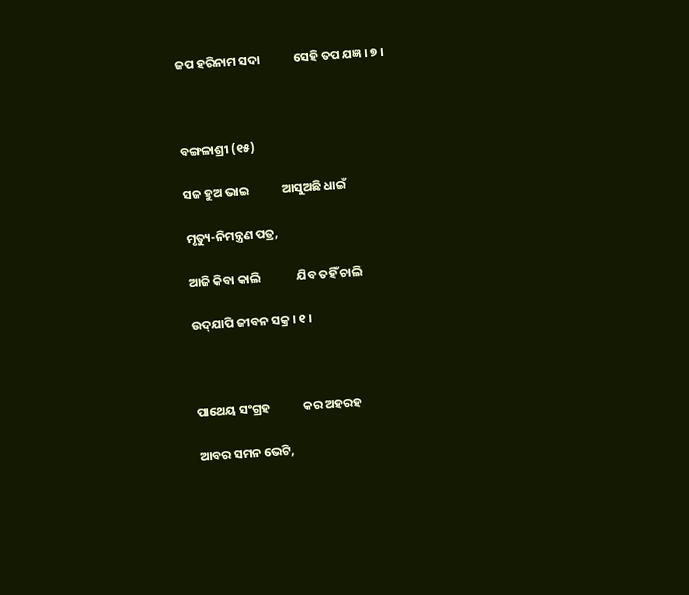ଜପ ହରିନାମ ସଦା            ସେହି ତପ ଯଜ୍ଞ । ୭ ।



ବଙ୍ଗଳାଶ୍ରୀ (୧୫)

ସଜ ହୁଅ ଭାଇ            ଆସୁଅଛି ଧାଇଁ

ମୃତ୍ୟୁ-ନିମନ୍ତ୍ରଣ ପତ୍ର,

ଆଜି କିବା କାଲି             ଯିବ ତହିଁ ଚାଲି

ଉଦ୍‌ଯାପି ଜୀବନ ସକ୍ର । ୧ ।



ପାଥେୟ ସଂଗ୍ରହ            କର ଅହରହ

ଆବର ସମନ ଭେଟି,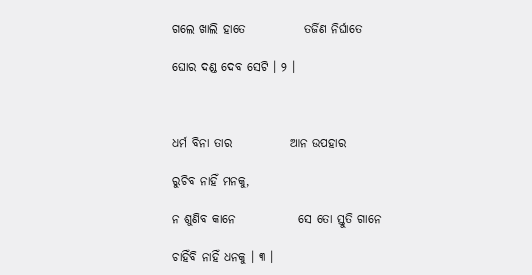ଗଲେ ଖାଲି ହାତେ            ତର୍ଜିଣ ନିର୍ଘାତେ

ଘୋର ଦଣ୍ଡ ଦେବ ସେଟି । ୨ ।



ଧର୍ମ ବିନା ତାର            ଆନ ଉପହାର

ରୁଚିବ ନାହିଁ ମନକୁ,

ନ ଶୁଣିବ କାନେ             ସେ ତୋ ସ୍ତୁତି ଗାନେ

ଚାହିଁବି ନାହିଁ ଧନକୁ । ୩ ।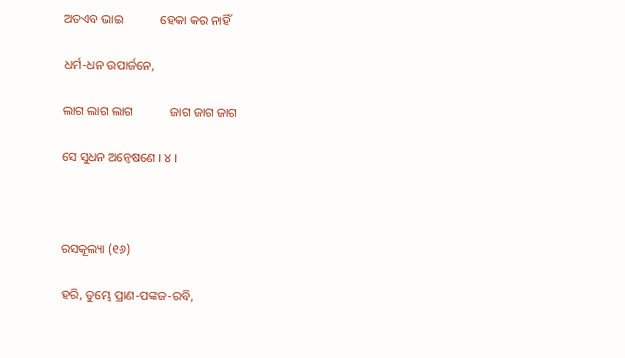ଅତଏବ ଭାଇ            ହେକା କର ନାହିଁ

ଧର୍ମ-ଧନ ଉପାର୍ଜନେ,

ଲାଗ ଲାଗ ଲାଗ            ଜାଗ ଜାଗ ଜାଗ

ସେ ସୁଧନ ଅନ୍ୱେଷଣେ । ୪ ।



ରସକୂଲ୍ୟା (୧୬)

ହରି, ତୁମ୍ଭେ ପ୍ରାଣ-ପଙ୍କଜ-ରବି,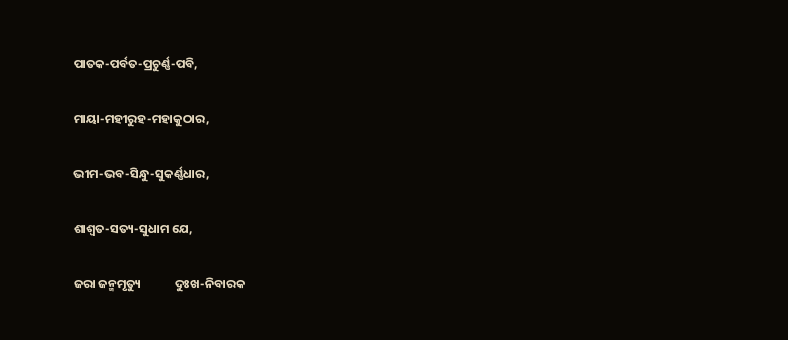ପାତକ-ପର୍ବତ-ପ୍ରଚୁର୍ଣ୍ଣ-ପବି,

ମାୟା-ମହୀରୁହ-ମହାକୁଠାର,

ଭୀମ-ଭବ-ସିନ୍ଧୁ-ସୁକର୍ଣ୍ଣଧାର,

ଶାଶ୍ୱତ-ସତ୍ୟ-ସୁଧାମ ଯେ,

ଜରା ଜନ୍ମମୃତ୍ୟୁ            ଦୁଃଖ-ନିବାରକ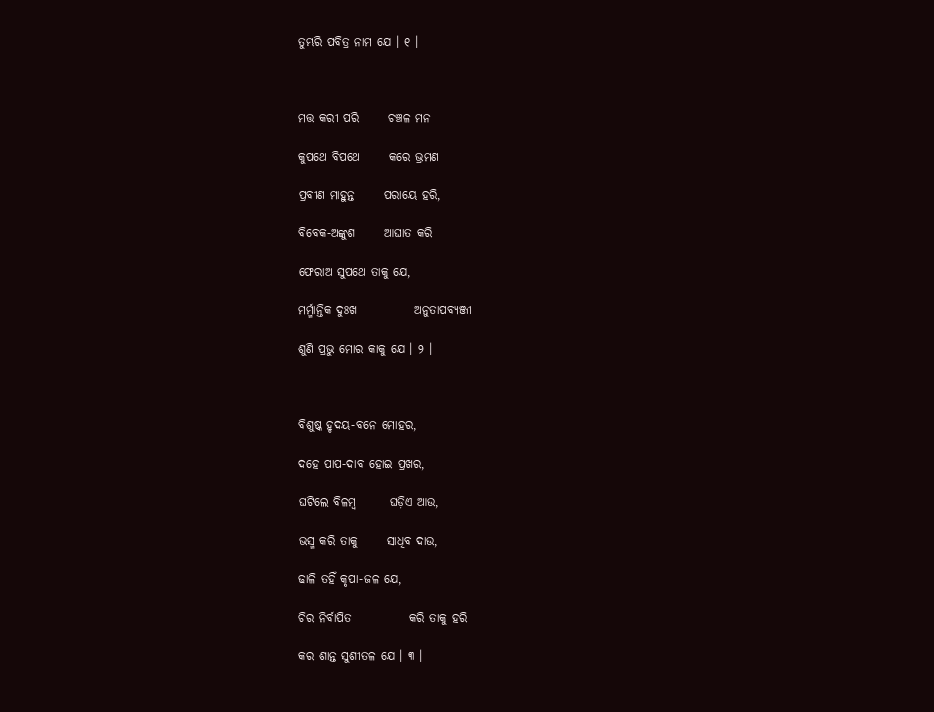ତୁମ୍ଭରି ପବିତ୍ର ନାମ ଯେ । ୧ ।



ମତ୍ତ କରୀ ପରି      ଚଞ୍ଚଳ ମନ

କୁପଥେ ବିପଥେ      କରେ ଭ୍ରମଣ

ପ୍ରବୀଣ ମାହୁନ୍ତ      ପରାୟେ ହରି,

ବିବେକ-ଅଙ୍କୁଶ      ଆଘାତ କରି

ଫେରାଅ ସୁପଥେ ତାକୁ ଯେ,

ମର୍ମ୍ମାନ୍ତିକ ଦୁଃଖ            ଅନୁତାପବ୍ୟଞ୍ଜୀ

ଶୁଣି ପ୍ରଭୁ ମୋର କାକୁ ଯେ । ୨ ।



ବିଶୁଷ୍କ ହୃଦୟ-ବନେ ମୋହର,

ଦହେ ପାପ-ଦାବ ହୋଇ ପ୍ରଖର,

ଘଟିଲେ ବିଳମ୍ବ       ଘଡ଼ିଏ ଆଉ,

ଭସ୍ମ କରି ତାକୁ      ସାଧିବ ଦାଉ,

ଢାଳି ତହିଁ କୃପା-ଜଳ ଯେ,

ଚିର ନିର୍ବାପିତ            କରି ତାକୁ ହରି

କର ଶାନ୍ତ ସୁଶୀତଳ ଯେ । ୩ ।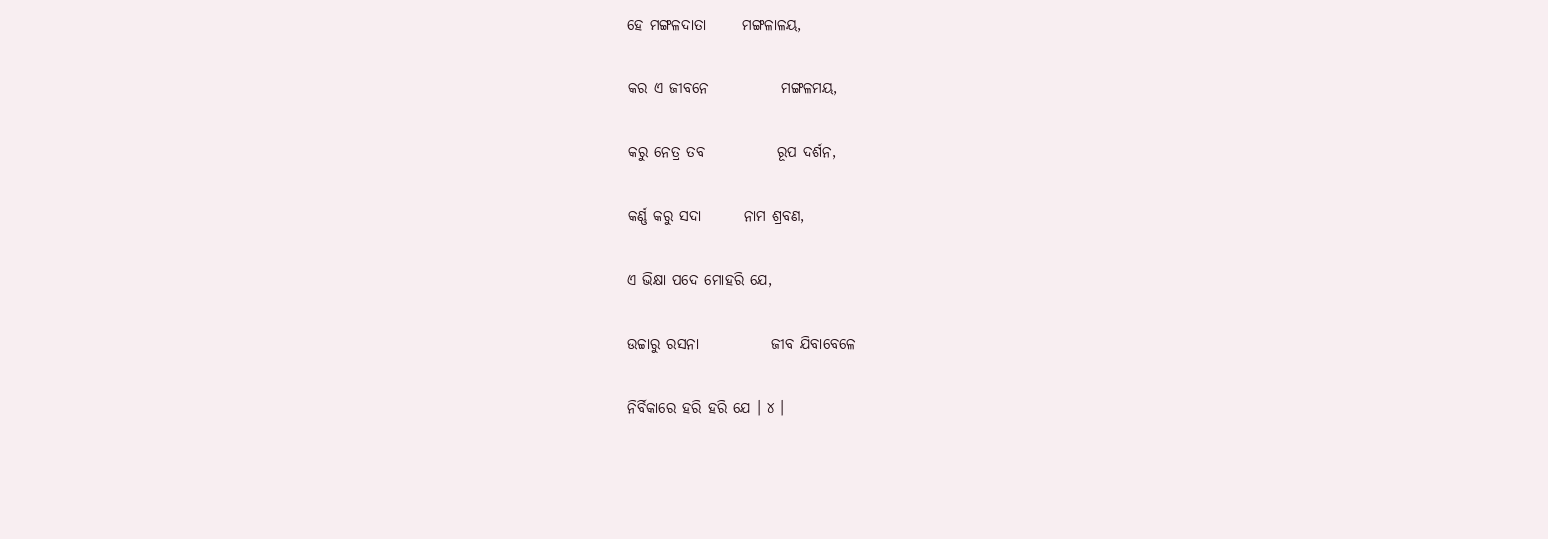ହେ ମଙ୍ଗଳଦାତା      ମଙ୍ଗଳାଳୟ,

କର ଏ ଜୀବନେ            ମଙ୍ଗଳମୟ,

କରୁ ନେତ୍ର ତବ            ରୂପ ଦର୍ଶନ,

କର୍ଣ୍ଣ କରୁ ସଦା       ନାମ ଶ୍ରବଣ,

ଏ ଭିକ୍ଷା ପଦେ ମୋହରି ଯେ,

ଉଚ୍ଚାରୁ ରସନା            ଜୀବ ଯିବାବେଳେ

ନିର୍ବିକାରେ ହରି ହରି ଯେ । ୪ ।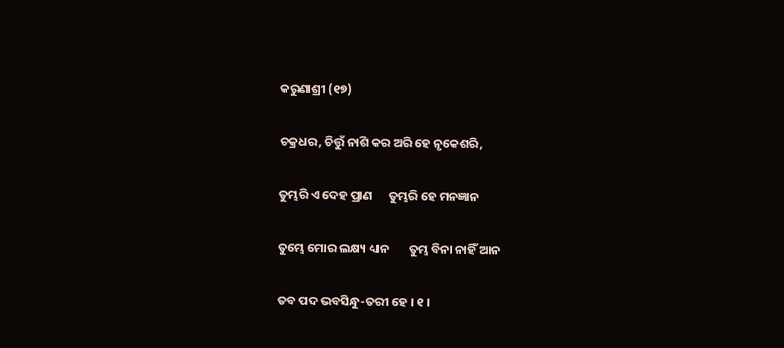କରୁଣାଶ୍ରୀ (୧୭)

ଚକ୍ରଧର, ଚିତ୍ତୁଁ ନାଶି କର ଅରି ହେ ନୃକେଶରି,

ତୁମ୍ଭରି ଏ ଦେହ ପ୍ରାଣ      ତୁମ୍ଭରି ହେ ମନଜ୍ଞାନ

ତୁମ୍ଭେ ମୋର ଲକ୍ଷ୍ୟ ଧ୍ୟାନ       ତୁମ୍ଭ ବିନା ନାହିଁ ଆନ

ତବ ପଦ ଭବସିନ୍ଧୁ-ତରୀ ହେ । ୧ ।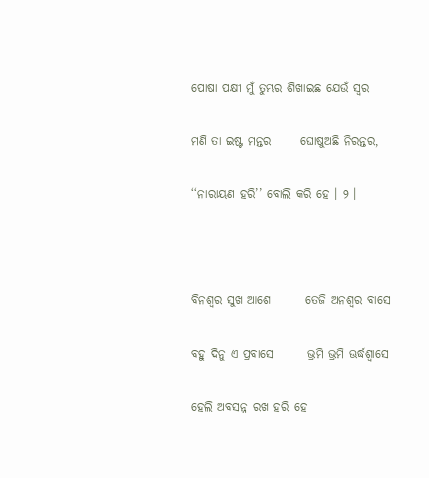ପୋଷା ପକ୍ଷୀ ମୁଁ ତୁମ୍ଭର ଶିଖାଇଛ ଯେଉଁ ସ୍ୱର

ମଣି ତା ଇଷ୍ଟ ମନ୍ତର      ଘୋଷୁଅଛି ନିରନ୍ତର,

‘‘ନାରାୟଣ ହରି’’ ବୋଲି କରି ହେ । ୨ ।



ବିନଶ୍ୱର ସୁଖ ଆଶେ       ତେଜି ଅନଶ୍ୱର ବାସେ

ବହୁ ଦିନୁ ଏ ପ୍ରବାସେ       ଭ୍ରମି ଭ୍ରମି ଊର୍ଦ୍ଧଶ୍ୱାସେ

ହେଲି ଅବସନ୍ନ ରଖ ହରି ହେ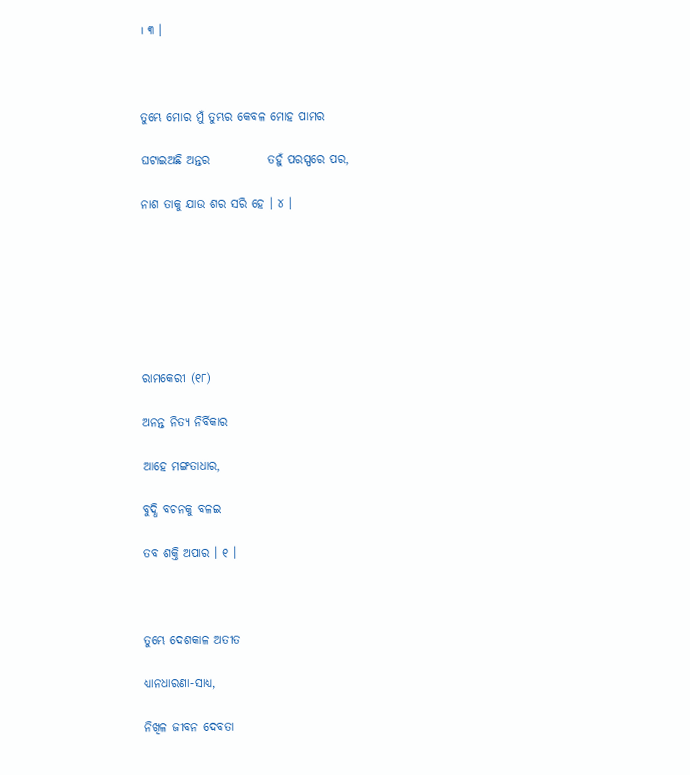। ୩ ।



ତୁମ୍ଭେ ମୋର ମୁଁ ତୁମ୍ଭର କେବଳ ମୋହ ପାମର

ଘଟାଇଅଛି ଅନ୍ତର            ତହୁଁ ପରସ୍ପରେ ପର,

ନାଶ ତାକୁ ଯାଉ ଶର ସରି ହେ । ୪ ।







ରାମକେରୀ (୧୮)

ଅନନ୍ତ ନିତ୍ୟ ନିର୍ବିକାର

ଆହେ ମଙ୍ଗତାଧାର,

ବୁଦ୍ଧି ବଚନକୁ ବଳଇ

ତବ ଶକ୍ତି ଅପାର । ୧ ।



ତୁମ୍ଭେ ଦେଶକାଳ ଅତୀତ

ଧ୍ୟାନଧାରଣା-ସାଧ୍ୟ,

ନିଖିଳ ଜୀବନ ଦେବତା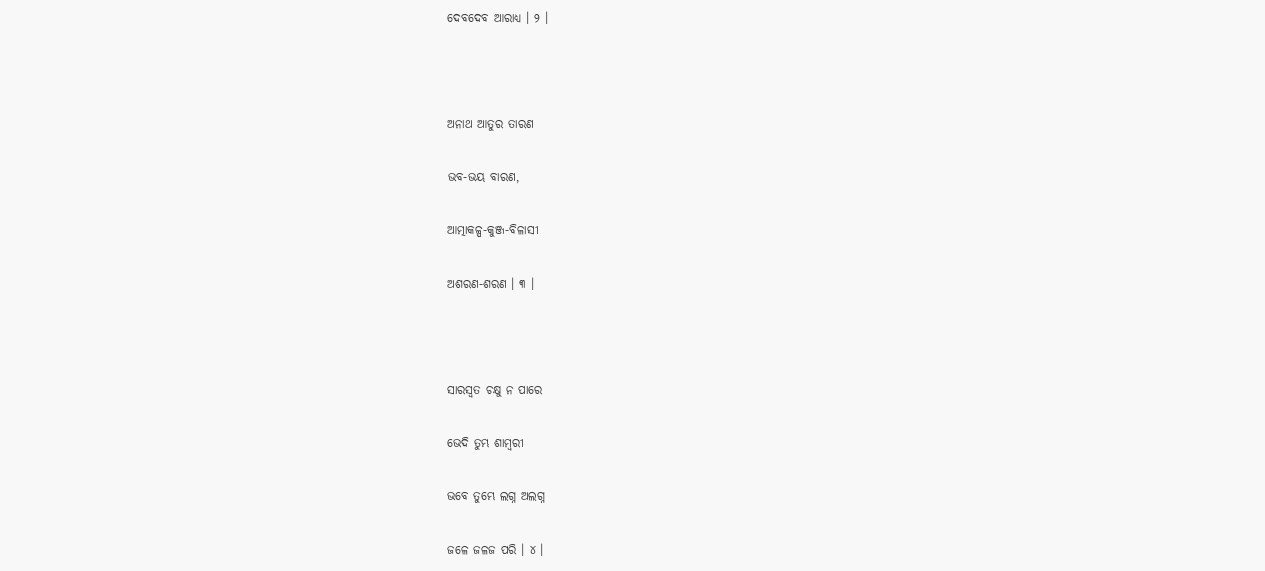ଦେବଦେବ ଆରାଧ୍ୟ । ୨ ।



ଅନାଥ ଆତୁର ତାରଣ

ଭବ-ଭୟ ବାରଣ,

ଆତ୍ମାକଳ୍ପ-କୁଞ୍ଜ-ବିଳାସୀ

ଅଶରଣ-ଶରଣ । ୩ ।



ସାରସ୍ୱତ ଚକ୍ଷୁ ନ ପାରେ

ଭେଦି ତୁମ୍ଭ ଶାମ୍ବରୀ

ଭବେ ତୁମ୍ଭେ ଲଗ୍ନ ଅଲଗ୍ନ

ଜଳେ ଜଳଜ ପରି । ୪ ।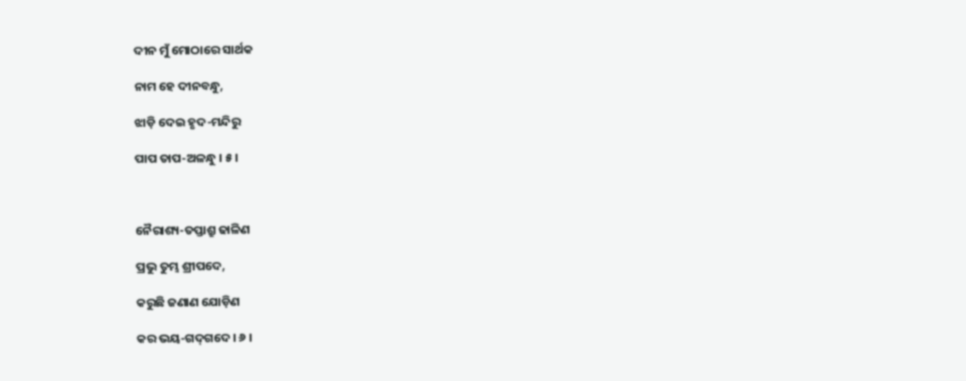ଦୀନ ମୁଁ ମୋଠାରେ ସାର୍ଥକ

ନାମ ହେ ଦୀନବନ୍ଧୁ,

ଝାଡ଼ି ଦେଇ ହୃଦ-ମନ୍ଦିରୁ

ପାପ ତାପ-ଅଳନ୍ଧୁ । ୫ ।



ନୈରାଶ୍ୟ-ତପ୍ତାଶ୍ରୁ ଢାଳିଣ

ପ୍ରଭୁ ତୁମ୍ଭ ଶ୍ରୀପଦେ,

କରୁଛି ଜଣାଣ ଯୋଡ଼ିଣ

କର ଭୟ-ଗଦ୍‌ଗଦେ । ୬ ।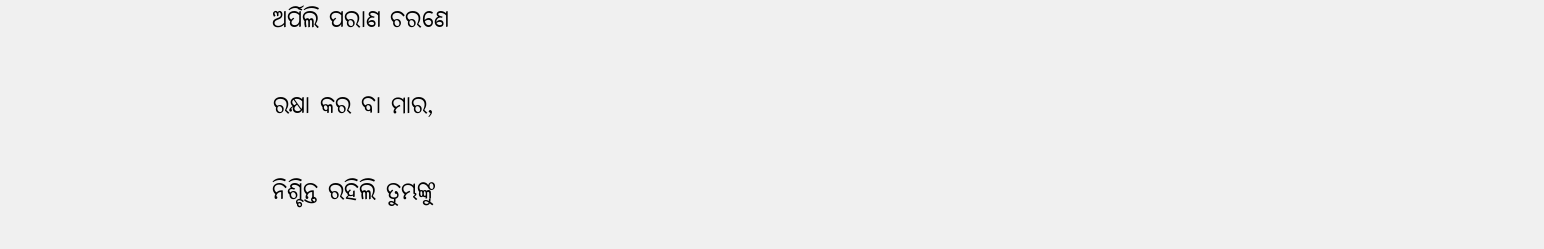ଅର୍ପିଲି ପରାଣ ଚରଣେ

ରକ୍ଷା କର ବା ମାର,

ନିଶ୍ଚିନ୍ତ ରହିଲି ତୁମ୍ଭଙ୍କୁ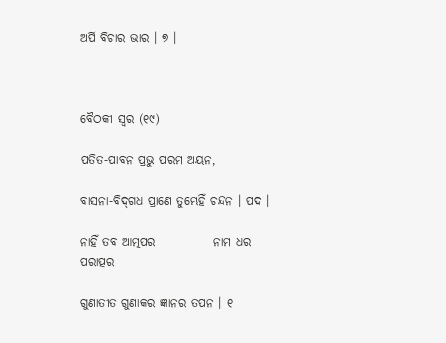ଅର୍ପି ବିଚାର ଭାର । ୭ ।



ବୈଠକୀ ସ୍ୱର (୧୯)

ପତିତ-ପାବନ ପ୍ରଭୁ ପରମ ଅୟନ,

ବାସନା-ବିଦ୍‌ଗଧ ପ୍ରାଣେ ତୁମ୍ଭେହିଁ ଚନ୍ଦନ । ପଦ ।

ନାହିଁ ତବ ଆତ୍ମପର            ନାମ ଧର ପରାତ୍ପର

ଗୁଣାତୀତ ଗୁଣାକର ଜ୍ଞାନର ତପନ । ୧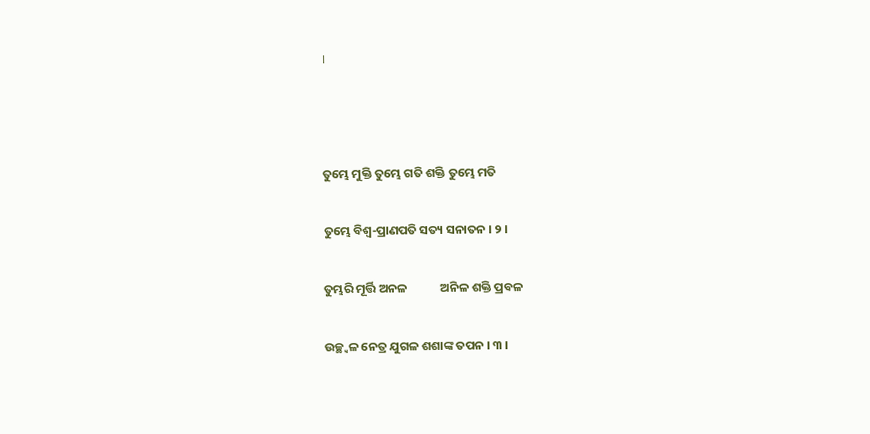।



ତୁମ୍ଭେ ମୁକ୍ତି ତୁମ୍ଭେ ଗତି ଶକ୍ତି ତୁମ୍ଭେ ମତି

ତୁମ୍ଭେ ବିଶ୍ୱ-ପ୍ରାଣପତି ସତ୍ୟ ସନାତନ । ୨ ।

ତୁମ୍ଭରି ମୂର୍ତ୍ତି ଅନଳ            ଅନିଳ ଶକ୍ତି ପ୍ରବଳ

ଉଚ୍ଛ୍ୱଳ ନେତ୍ର ଯୁଗଳ ଶଶାଙ୍କ ତପନ । ୩ ।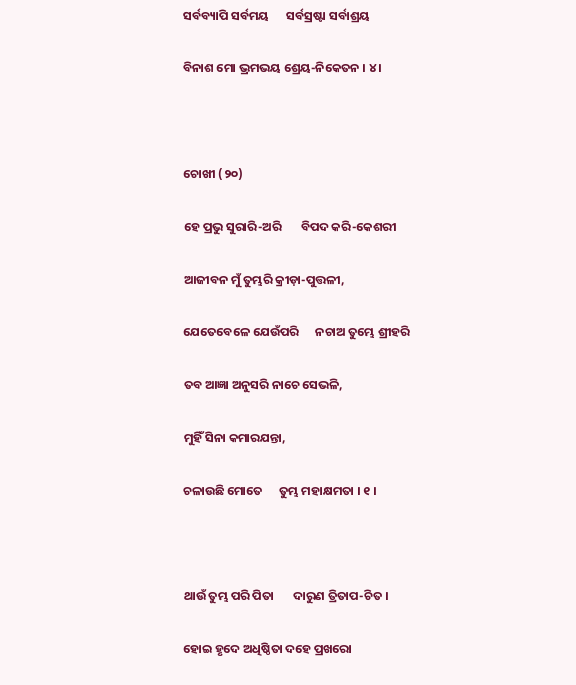ସର୍ବବ୍ୟାପି ସର୍ବମୟ      ସର୍ବସ୍ରଷ୍ଟା ସର୍ବାଶ୍ରୟ

ବିନାଶ ମୋ ଭ୍ରମଭୟ ଶ୍ରେୟ-ନିକେତନ । ୪ ।



ଚୋଖୀ (୨୦)

ହେ ପ୍ରଭୁ ସୁରାରି-ଅରି       ବିପଦ କରି-କେଶରୀ

ଆଜୀବନ ମୁଁ ତୁମ୍ଭରି କ୍ରୀଡ଼ା-ପୁତ୍ତଳୀ,

ଯେତେବେଳେ ଯେଉଁପରି      ନଚାଅ ତୁମ୍ଭେ ଶ୍ରୀହରି

ତବ ଆଜ୍ଞା ଅନୁସରି ନାଚେ ସେଭଳି,

ମୁହିଁ ସିନା କମାରଯନ୍ତା,

ଚଳାଉଛି ମୋତେ      ତୁମ୍ଭ ମହାକ୍ଷମତା । ୧ ।



ଥାଉଁ ତୁମ୍ଭ ପରି ପିତା       ଦାରୁଣ ତ୍ରିତାପ-ଚିତ ।

ହୋଇ ହୃଦେ ଅଧିଷ୍ଠିତା ଦହେ ପ୍ରଖରୋ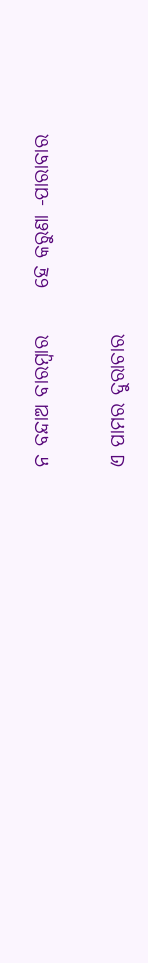ନ ବନ୍ଦାଅ ବାରମ୍ବାର      ହେ କରୁଣା -ପାରାବାର

ଏ ପାମର ଦୁରାଚାର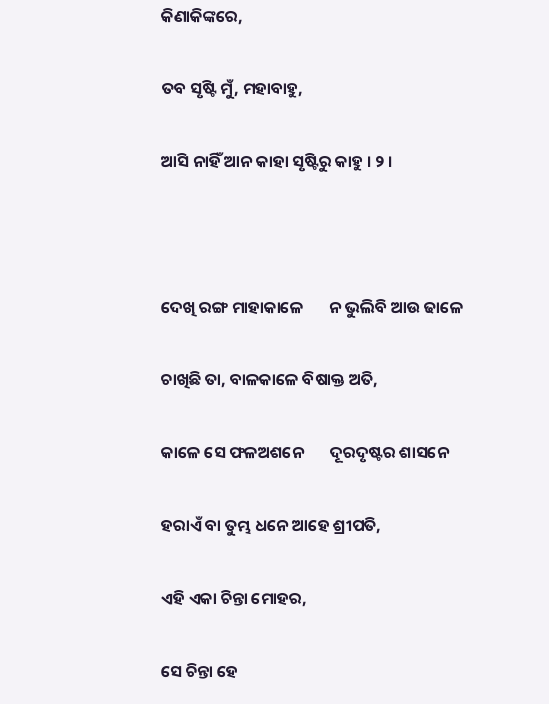କିଣାକିଙ୍କରେ,

ତବ ସୃଷ୍ଟି ମୁଁ, ମହାବାହୁ,

ଆସି ନାହିଁ ଆନ କାହା ସୃଷ୍ଟିରୁ କାହୁ । ୨ ।



ଦେଖି ରଙ୍ଗ ମାହାକାଳେ       ନ ଭୁଲିବି ଆଉ ଢାଳେ

ଚାଖିଛି ତା, ବାଳକାଳେ ବିଷାକ୍ତ ଅତି,

କାଳେ ସେ ଫଳଅଶନେ       ଦୂରଦୃଷ୍ଟର ଶାସନେ

ହରାଏଁ ବା ତୁମ୍ଭ ଧନେ ଆହେ ଶ୍ରୀପତି,

ଏହି ଏକା ଚିନ୍ତା ମୋହର,

ସେ ଚିନ୍ତା ହେ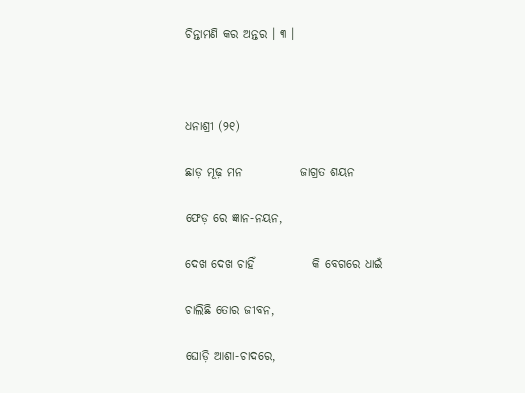ଚିନ୍ତାମଣି କର ଅନ୍ତର । ୩ ।



ଧନାଶ୍ରୀ (୨୧)

ଛାଡ଼ ମୂଢ଼ ମନ            ଜାଗ୍ରତ ଶୟନ

ଫେଡ଼ ରେ ଜ୍ଞାନ-ନୟନ,

ଦେଖ ଦେଖ ଚାହିଁ            କି ବେଗରେ ଧାଇଁ

ଚାଲିଛି ତୋର ଜୀବନ,

ଘୋଡ଼ି ଆଶା-ଚାଦରେ,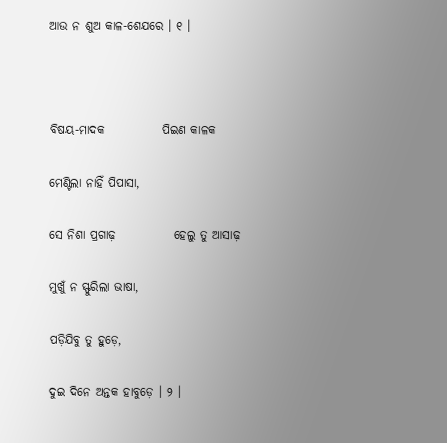ଆଉ ନ ଶୁଅ କାଳ-ଶେଯରେ । ୧ ।



ବିଷୟ-ମାଦକ            ପିଇଣ କାଳକ

ମେଣ୍ଟିଲା ନାହିଁ ପିପାସା,

ସେ ନିଶା ପ୍ରଗାଢ଼            ହେଲୁ ତୁ ଆସାଢ଼

ମୁଖୁଁ ନ ସ୍ଫୁରିଲା ଭାଷା,

ପଡ଼ିଯିବୁ ତୁ ହୁଡ଼େ,

ଦୁଇ ଦିନେ ଅନ୍ତକ ହାବୁଡ଼େ । ୨ ।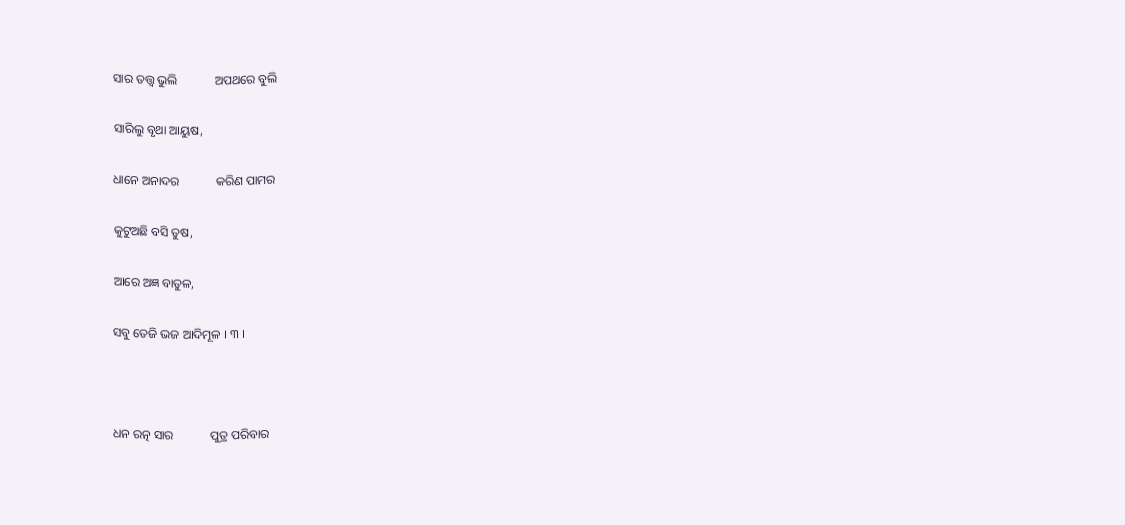ସାର ତତ୍ତ୍ୱ ଭୁଲି            ଅପଥରେ ବୁଲି

ସାରିଲୁ ବୃଥା ଆୟୁଷ,

ଧାନେ ଅନାଦର            କରିଣ ପାମର

କୁଟୁଅଛି ବସି ତୁଷ,

ଆରେ ଅଜ୍ଞ ବାତୁଳ,

ସବୁ ତେଜି ଭଜ ଆଦିମୂଳ । ୩ ।



ଧନ ରତ୍ନ ସାର            ପୁତ୍ର ପରିବାର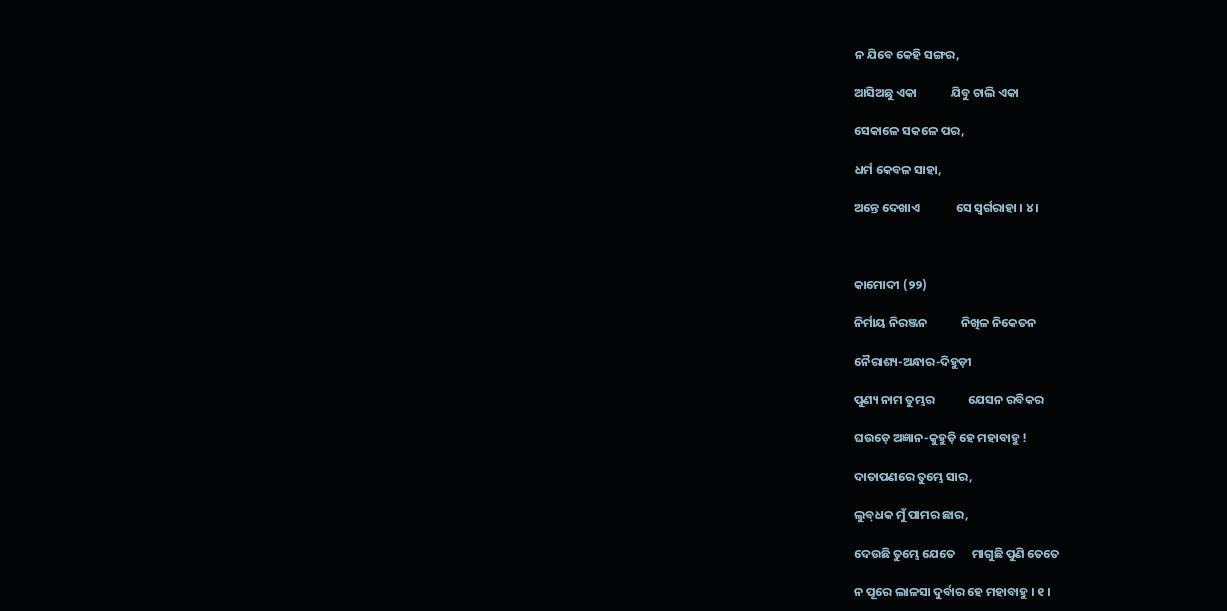ନ ଯିବେ କେହି ସଙ୍ଗର,

ଆସିଅଛୁ ଏକା            ଯିବୁ ଚାଲି ଏକା

ସେକାଳେ ସକଳେ ପର,

ଧର୍ମ କେବଳ ସାହା,

ଅନ୍ତେ ଦେଖାଏ             ସେ ସ୍ୱର୍ଗରାହା । ୪ ।



କାମୋଦୀ (୨୨)

ନିର୍ମାୟ ନିରଞ୍ଜନ            ନିଖିଳ ନିକେତନ

ନୈରାଶ୍ୟ-ଅନ୍ଧାର-ଦିହୁଡ଼ୀ

ପୁଣ୍ୟ ନାମ ତୁମ୍ଭର            ଯେସନ ରବିକର

ଘଉଡ଼େ ଅଜ୍ଞାନ-କୁହୁଡ଼ି ହେ ମହାବାହୁ !

ଦାତାପଣରେ ତୁମ୍ଭେ ସାର,

ଲୁବ୍‌ଧକ ମୁଁ ପାମର ଛାର,

ଦେଉଛି ତୁମ୍ଭେ ଯେତେ      ମାଗୁଛି ପୁଣି ତେତେ

ନ ପୂରେ ଲାଳସା ଦୁର୍ବାର ହେ ମହାବାହୁ । ୧ ।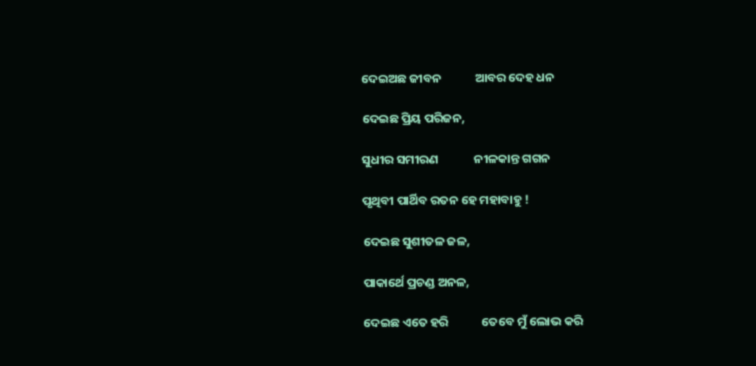ଦେଇଅଛ ଜୀବନ            ଆବର ଦେହ ଧନ

ଦେଇଛ ପ୍ରିୟ ପରିଜନ,

ସୁଧୀର ସମୀରଣ             ନୀଳକାନ୍ତ ଗଗନ

ପୃଥିବୀ ପାର୍ଥିବ ରତନ ହେ ମହାବାହୁ !

ଦେଇଛ ସୁଶୀତଳ ଜଳ,

ପାକାର୍ଥେ ପ୍ରଚଣ୍ଡ ଅନଳ,

ଦେଇଛ ଏତେ ହରି            ତେବେ ମୁଁ ଲୋଭ କରି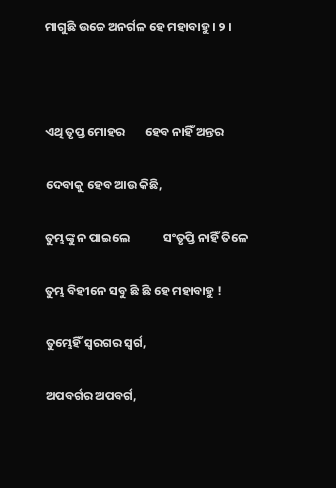ମାଗୁଛି ଉଚ୍ଚେ ଅନର୍ଗଳ ହେ ମହାବାହୁ । ୨ ।



ଏଥି ତୃପ୍ତ ମୋହର       ହେବ ନାହିଁ ଅନ୍ତର

ଦେବାକୁ ହେବ ଆଉ କିଛି,

ତୁମ୍ଭଙ୍କୁ ନ ପାଇଲେ            ସଂତୃପ୍ତି ନାହିଁ ତିଳେ

ତୁମ୍ଭ ବିହୀନେ ସବୁ ଛି ଛି ହେ ମହାବାହୁ !

ତୁମ୍ଭେହିଁ ସ୍ୱରଗର ସ୍ୱର୍ଗ,

ଅପବର୍ଗର ଅପବର୍ଗ,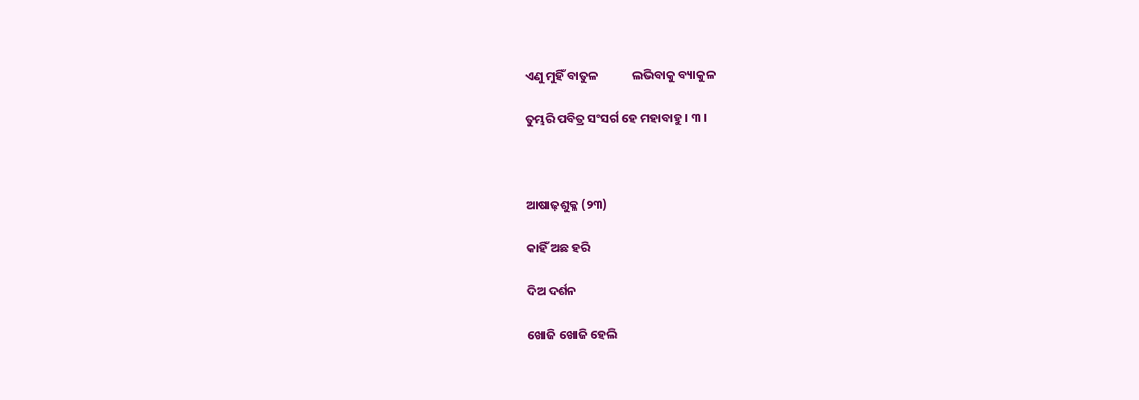ଏଣୁ ମୁହିଁ ବାତୁଳ            ଲଭିବାକୁ ବ୍ୟାକୁଳ

ତୁମ୍ଭରି ପବିତ୍ର ସଂସର୍ଗ ହେ ମହାବାହୁ । ୩ ।



ଆଷାଢ଼ଶୁକ୍ଳ (୨୩)

କାହିଁ ଅଛ ହରି

ଦିଅ ଦର୍ଶନ

ଖୋଜି ଖୋଜି ହେଲି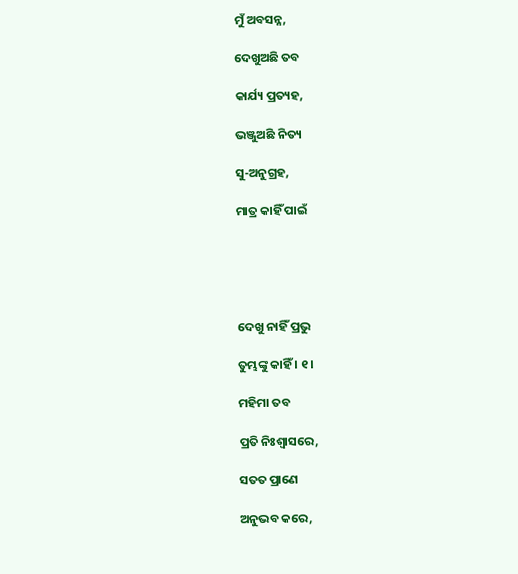ମୁଁ ଅବସନ୍ନ,

ଦେଖୁଅଛି ତବ

କାର୍ଯ୍ୟ ପ୍ରତ୍ୟହ,

ଭଞ୍ଜୁଅଛି ନିତ୍ୟ

ସୁ-ଅନୁଗ୍ରହ,

ମାତ୍ର କାହିଁ ପାଇଁ





ଦେଖୁ ନାହିଁ ପ୍ରଭୁ

ତୁମ୍ଭଙ୍କୁ କାହିଁ । ୧ ।

ମହିମା ତବ

ପ୍ରତି ନିଃଶ୍ୱାସରେ,

ସତତ ପ୍ରାଣେ

ଅନୁଭବ କରେ,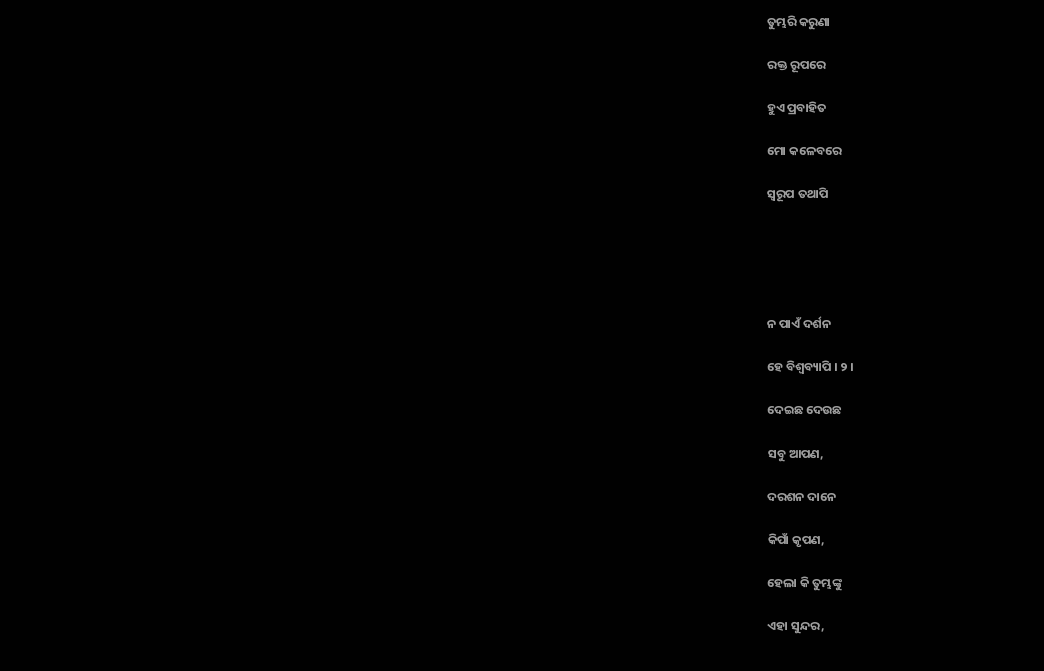ତୁମ୍ଭରି କରୁଣା

ରକ୍ତ ରୂପରେ

ହୁଏ ପ୍ରବାହିତ

ମୋ କଳେବରେ

ସ୍ୱରୂପ ତଥାପି





ନ ପାଏଁ ଦର୍ଶନ

ହେ ବିଶ୍ୱବ୍ୟାପି । ୨ ।

ଦେଇଛ ଦେଉଛ

ସବୁ ଆପଣ,

ଦରଶନ ଦାନେ

କିପାଁ କୃପଣ,

ହେଲା କି ତୁମ୍ଭଙ୍କୁ

ଏହା ସୁନ୍ଦର,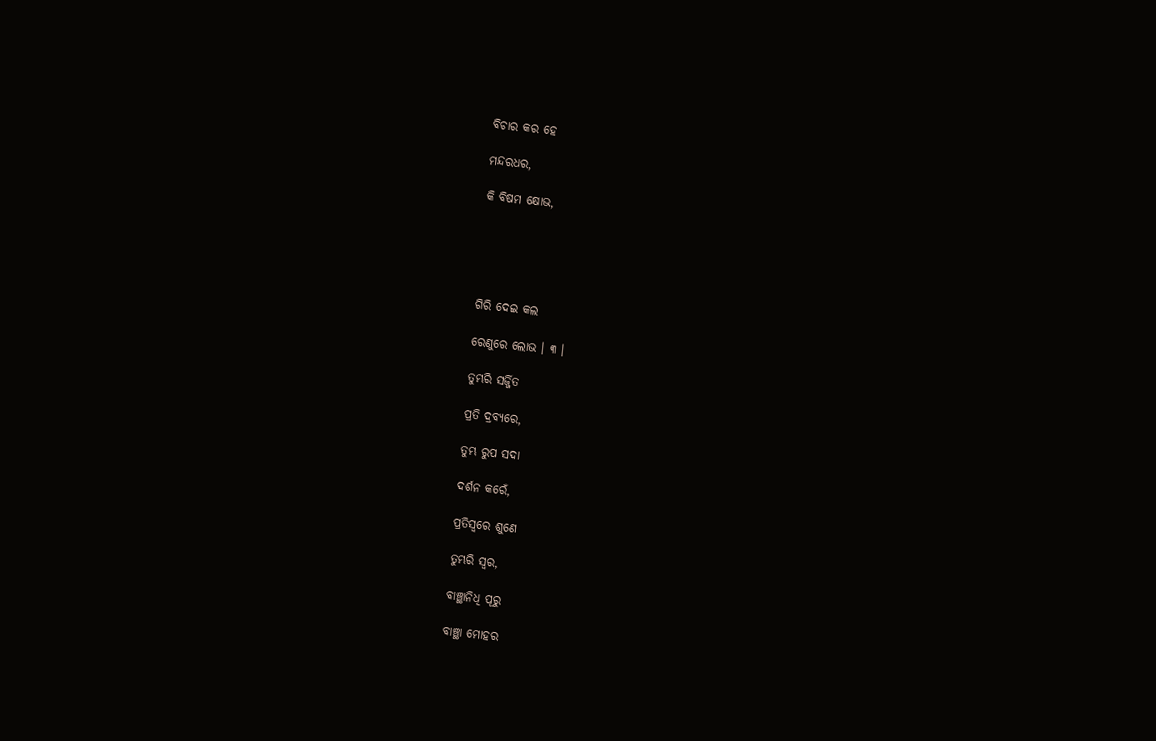ବିଚାର କର ହେ

ମନ୍ଦରଧର,

କି ବିଷମ କ୍ଷୋଭ,





ଗିରି ଦେଇ କଲ

ରେଣୁରେ ଲୋଭ । ୩ ।

ତୁମ୍ଭରି ସର୍ଜ୍ଜିତ

ପ୍ରତି ଦ୍ରବ୍ୟରେ,

ତୁମ୍ଭ ରୁପ ସଦା

ଦର୍ଶନ କରେଁ,

ପ୍ରତିସ୍ୱରେ ଶୁଣେ

ତୁମ୍ଭରି ସ୍ୱର,

ବାଞ୍ଛାନିଧି ପୂରୁ

ବାଞ୍ଛା ମୋହର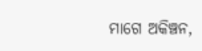ମାଗେ ଅକିଞ୍ଚନ,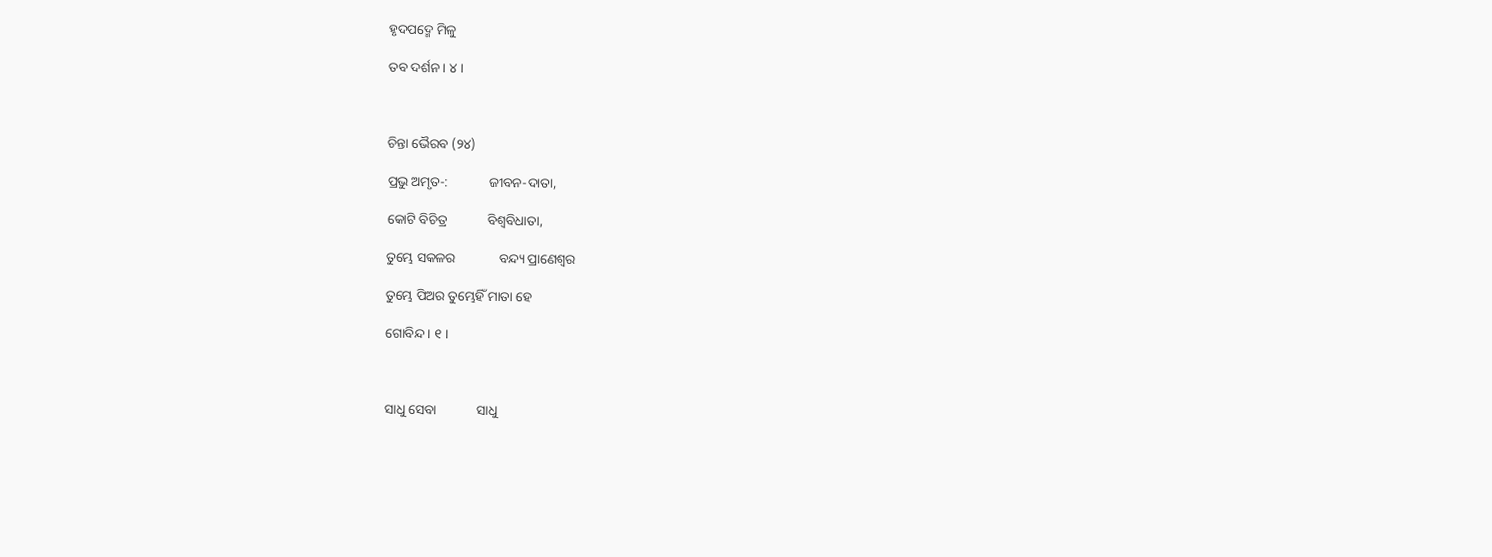ହୃଦପଦ୍ମେ ମିଳୁ

ତବ ଦର୍ଶନ । ୪ ।



ଚିନ୍ତା ଭୈରବ (୨୪)

ପ୍ରଭୁ ଅମୃତ-:            ଜୀବନ-ଦାତା,

କୋଟି ବିଚିତ୍ର            ବିଶ୍ୱବିଧାତା,

ତୁମ୍ଭେ ସକଳର             ବନ୍ଦ୍ୟ ପ୍ରାଣେଶ୍ୱର

ତୁମ୍ଭେ ପିଅର ତୁମ୍ଭେହିଁ ମାତା ହେ

ଗୋବିନ୍ଦ । ୧ ।



ସାଧୁ ସେବା            ସାଧୁ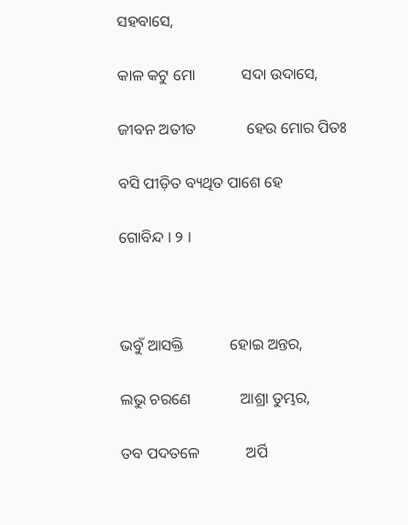ସହବାସେ,

କାଳ କଟୁ ମୋ            ସଦା ଉଦାସେ,

ଜୀବନ ଅତୀତ             ହେଉ ମୋର ପିତଃ

ବସି ପୀଡ଼ିତ ବ୍ୟଥିତ ପାଶେ ହେ

ଗୋବିନ୍ଦ । ୨ ।



ଭବୁଁ ଆସକ୍ତି            ହୋଇ ଅନ୍ତର,

ଲଭୁ ଚରଣେ             ଆଶ୍ରା ତୁମ୍ଭର,

ତବ ପଦତଳେ            ଅର୍ପି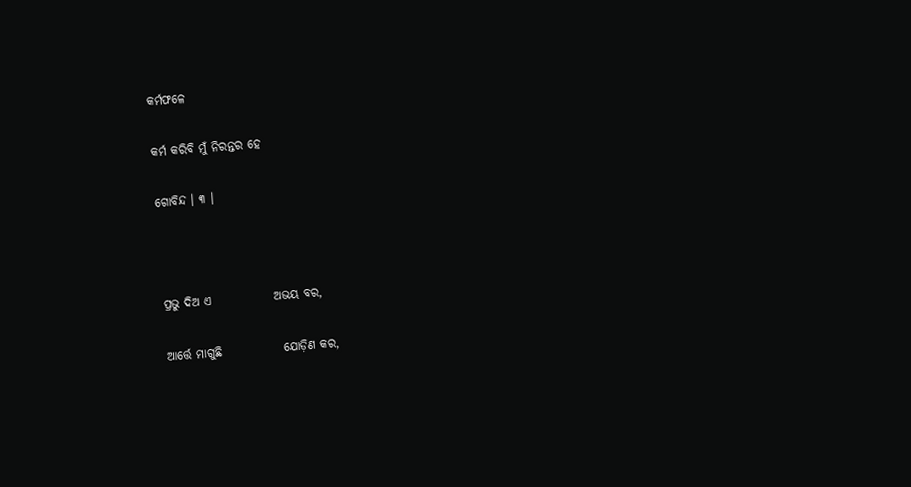କର୍ମଫଳେ

କର୍ମ କରିବି ମୁଁ ନିରନ୍ତର ହେ

ଗୋବିନ୍ଦ । ୩ ।



ପ୍ରଭୁ ଦିଅ ଏ             ଅଭୟ ବର,

ଆର୍ତ୍ତେ ମାଗୁଛି             ଯୋଡ଼ିଣ କର,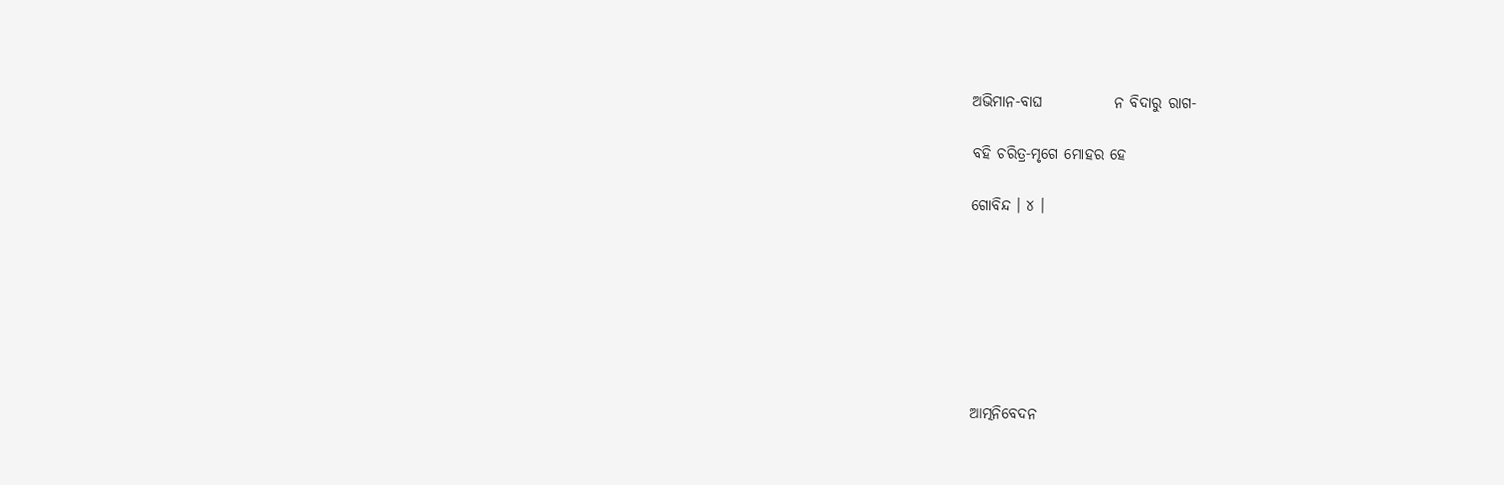ଅଭିମାନ-ବାଘ            ନ ବିଦାରୁ ରାଗ-

ବହି ଚରିତ୍ର-ମୃଗେ ମୋହର ହେ

ଗୋବିନ୍ଦ । ୪ ।







ଆତ୍ମନିବେଦନ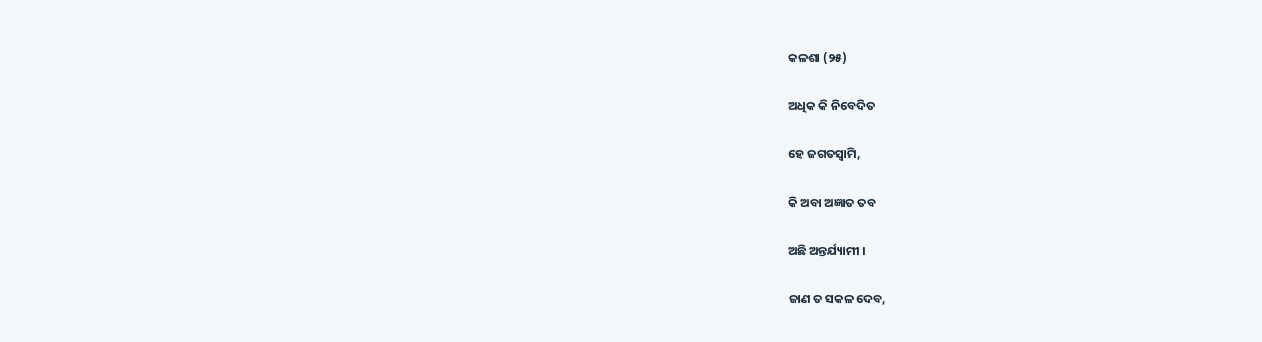କଳଶା (୨୫)

ଅଧିକ କି ନିବେଦିତ

ହେ ଜଗତସ୍ୱାମି,

କି ଅବା ଅଜ୍ଞାତ ତବ

ଅଛି ଅନ୍ତର୍ଯ୍ୟାମୀ ।

ଜାଣ ତ ସକଳ ଦେବ,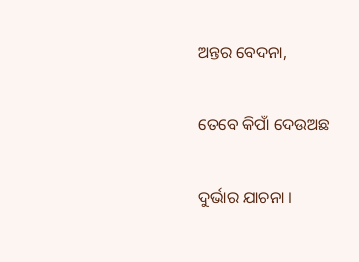ଅନ୍ତର ବେଦନା,

ତେବେ କିପାଁ ଦେଉଅଛ

ଦୁର୍ଭାର ଯାଚନା ।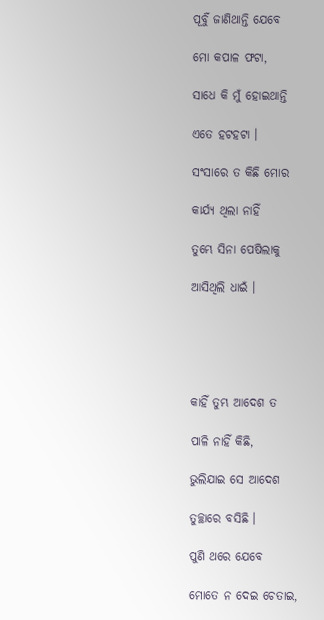ପୂର୍ବୁଁ ଜାଣିଥାନ୍ତି ଯେବେ

ମୋ କପାଳ ଫଟା,

ସାଧେ କି ମୁଁ ହୋଇଥାନ୍ତି

ଏତେ ହଟହଟା ।

ସଂସାରେ ତ କିଛି ମୋର

କାର୍ଯ୍ୟ ଥିଲା ନାହିଁ

ତୁମ୍ଭେ ସିନା ପେଷିଲାକୁ

ଆସିଥିଲି ଧାଇଁ ।





କାହିଁ ତୁମ୍ଭ ଆଦେଶ ତ

ପାଳି ନାହିଁ କିଛି,

ଭୁଲିଯାଇ ସେ ଆଦେଶ

ତୁଚ୍ଛାରେ ବସିଛି ।

ପୁଣି ଥରେ ଯେବେ

ମୋତେ ନ ଦେଇ ଚେତାଇ,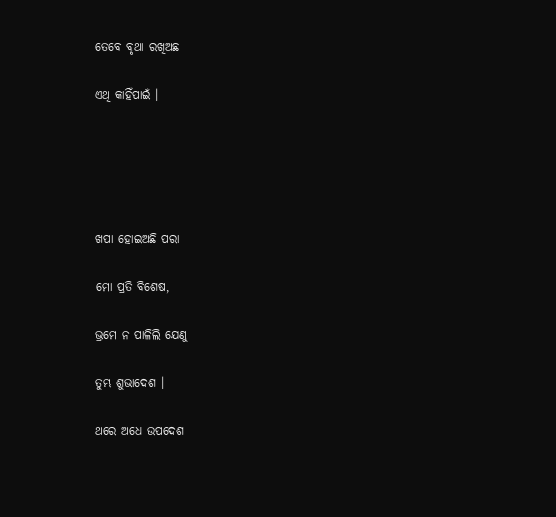ତେବେ ବୃଥା ରଖିଅଛ

ଏଥି କାହିଁପାଇଁ ।





ଖପା ହୋଇଅଛି ପରା

ମୋ ପ୍ରତି ବିଶେଷ,

ଭ୍ରମେ ନ ପାଳିଲି ଯେଣୁ

ତୁମ୍ଭ ଶୁଭାଦେଶ ।

ଥରେ ଅଧେ ଉପଦେଶ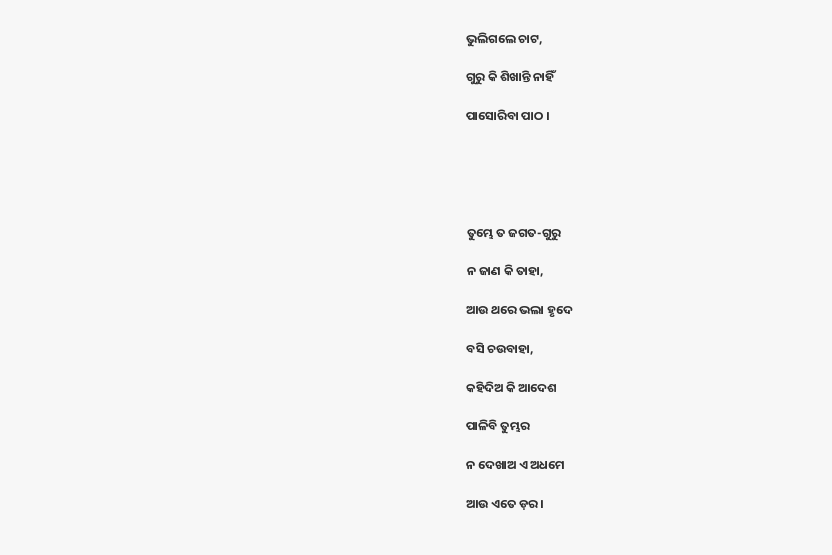ଭୁଲିଗଲେ ଚାଟ,

ଗୁରୁ କି ଶିଖାନ୍ତି ନାହିଁ

ପାସୋରିବା ପାଠ ।





ତୁମ୍ଭେ ତ ଜଗତ-ଗୁରୁ

ନ ଜାଣ କି ତାହା,

ଆଉ ଥରେ ଭଲା ହୃଦେ

ବସି ଚଉବାହା,

କହିଦିଅ କି ଆଦେଶ

ପାଳିବି ତୁମ୍ଭର

ନ ଦେଖାଅ ଏ ଅଧମେ

ଆଉ ଏତେ ଡ଼ର ।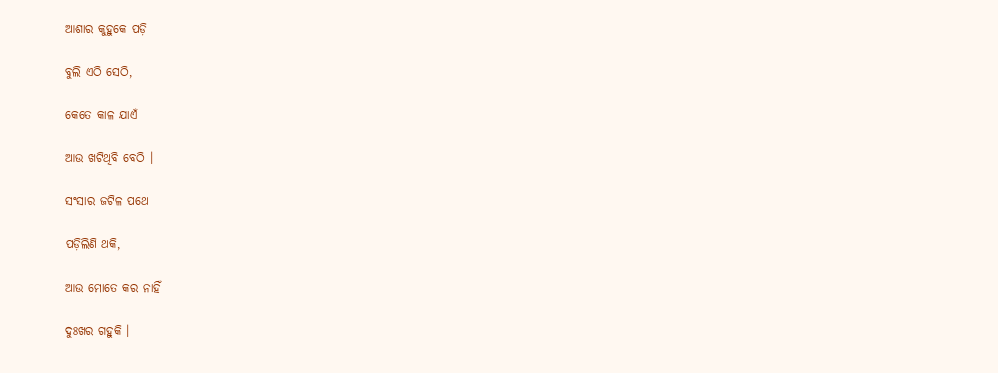ଆଶାର କୁହୁକେ ପଡ଼ି

ବୁଲି ଏଠି ସେଠି,

କେତେ କାଳ ଯାଏଁ

ଆଉ ଖଟିଥିବି ବେଠି ।

ସଂସାର ଜଟିଳ ପଥେ

ପଡ଼ିଲିଣି ଥକି,

ଆଉ ମୋତେ କର ନାହିଁ

ଦୁଃଖର ଗହୁକି ।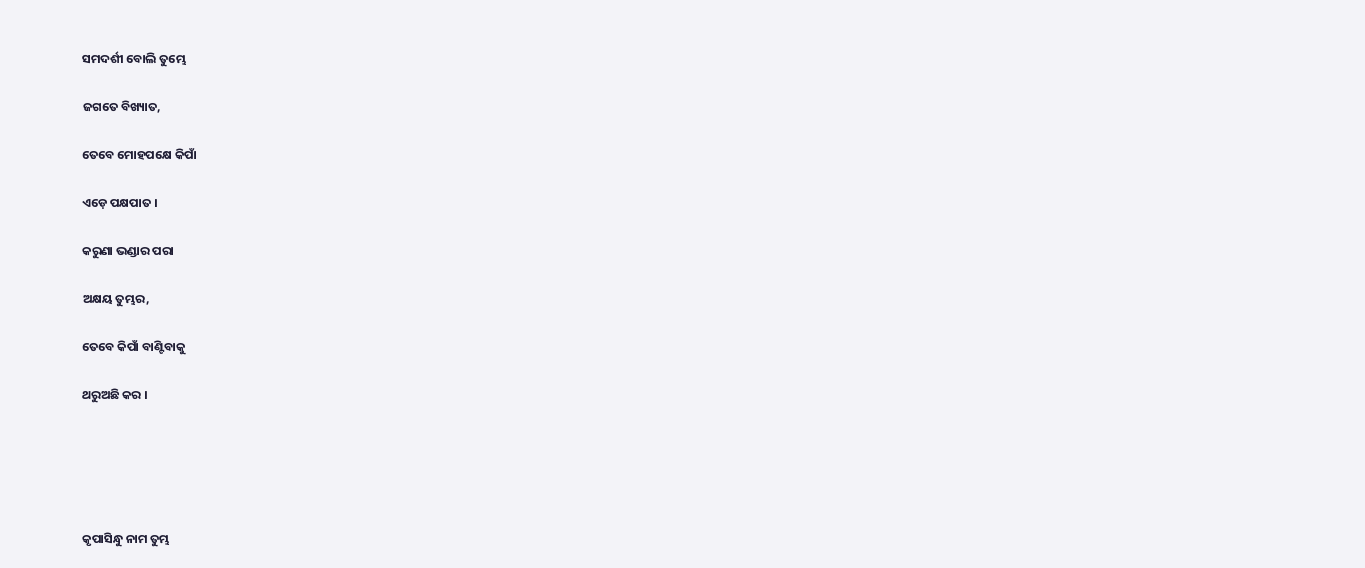ସମଦର୍ଶୀ ବୋଲି ତୁମ୍ଭେ

ଜଗତେ ବିଖ୍ୟାତ,

ତେବେ ମୋହପକ୍ଷେ କିପାଁ

ଏଡ଼େ ପକ୍ଷପାତ ।

କରୁଣା ଭଣ୍ଡାର ପରା

ଅକ୍ଷୟ ତୁମ୍ଭର,

ତେବେ କିପାଁ ବାଣ୍ଟିବାକୁ

ଥରୁଅଛି କର ।





କୃପାସିନ୍ଧୁ ନାମ ତୁମ୍ଭ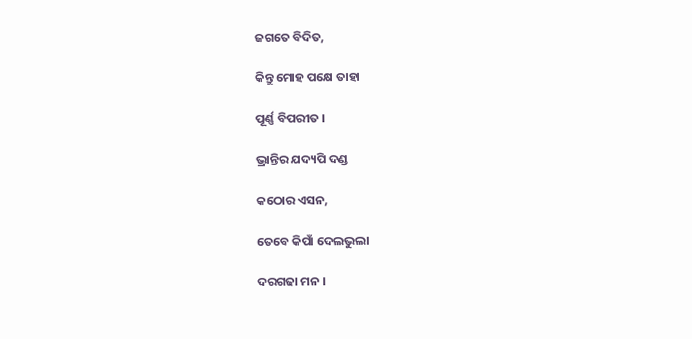ଜଗତେ ବିଦିତ,

କିନ୍ତୁ ମୋହ ପକ୍ଷେ ତାହା

ପୂର୍ଣ୍ଣ ବିପରୀତ ।

ଭ୍ରାନ୍ତିର ଯଦ୍ୟପି ଦଣ୍ଡ

କଠୋର ଏସନ,

ତେବେ କିପାଁ ଦେଲଭୁଲା

ଦରଗଢା ମନ ।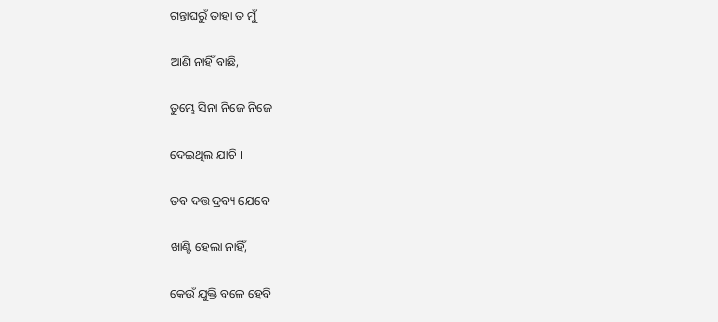ଗନ୍ତାଘରୁଁ ତାହା ତ ମୁଁ

ଆଣି ନାହିଁ ବାଛି,

ତୁମ୍ଭେ ସିନା ନିଜେ ନିଜେ

ଦେଇଥିଲ ଯାଚି ।

ତବ ଦତ୍ତ ଦ୍ରବ୍ୟ ଯେବେ

ଖାଣ୍ଟି ହେଲା ନାହିଁ,

କେଉଁ ଯୁକ୍ତି ବଳେ ହେବି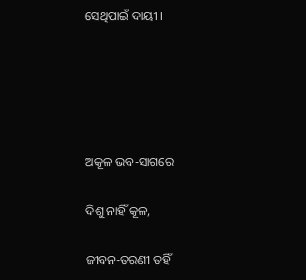ସେଥିପାଇଁ ଦାୟୀ ।





ଅକୂଳ ଭବ-ସାଗରେ

ଦିଶୁ ନାହିଁ କୂଳ,

ଜୀବନ-ତରଣୀ ତହିଁ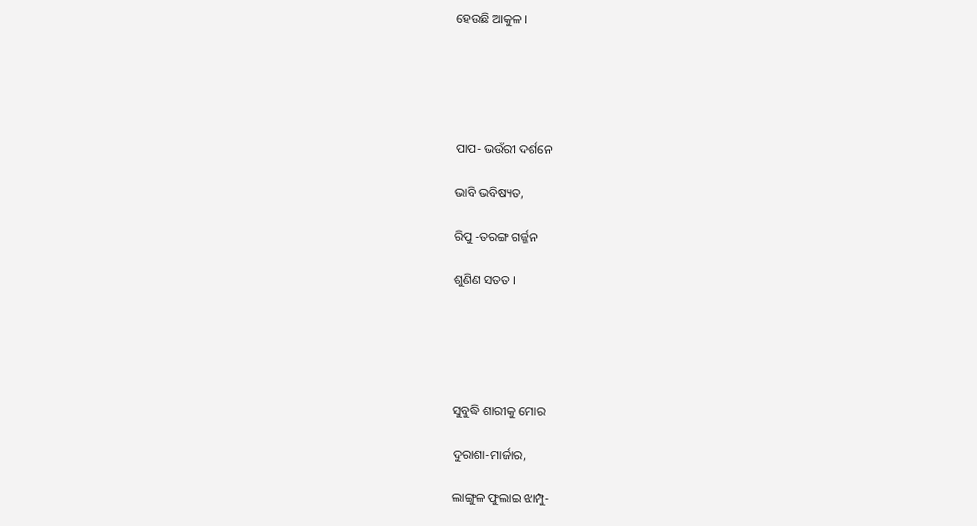ହେଉଛି ଆକୁଳ ।





ପାପ- ଭଉଁରୀ ଦର୍ଶନେ

ଭାବି ଭବିଷ୍ୟତ,

ରିପୁ -ତରଙ୍ଗ ଗର୍ଜ୍ଜନ

ଶୁଣିଣ ସତତ ।





ସୁବୁଦ୍ଧି ଶାରୀକୁ ମୋର

ଦୁରାଶା-ମାର୍ଜାର,

ଲାଙ୍ଗୁଳ ଫୁଲାଇ ଝାମ୍ପୁ-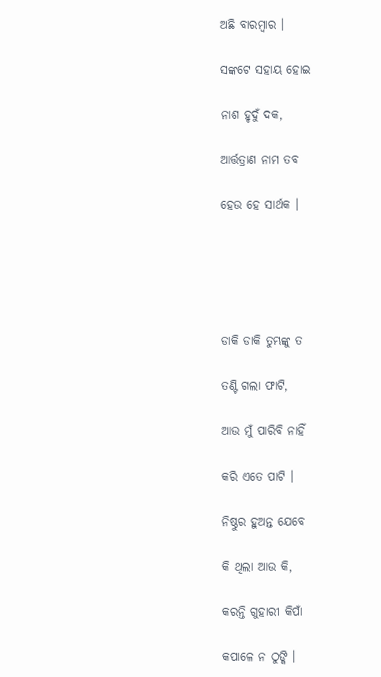ଅଛି ବାରମ୍ବାର ।

ସଙ୍କଟେ ସହାୟ ହୋଇ

ନାଶ ହୃଦୁଁ ଦକ,

ଆର୍ତ୍ତତ୍ରାଣ ନାମ ତବ

ହେଉ ହେ ସାର୍ଥକ ।





ଡାକି ଡାକି ତୁମ୍ଭଙ୍କୁ ତ

ତଣ୍ଟି ଗଲା ଫାଟି,

ଆଉ ମୁଁ ପାରିବି ନାହିଁ

କରି ଏତେ ପାଟି ।

ନିଷ୍ଠୁର ହୁଅନ୍ତ ଯେବେ

କି ଥିଲା ଆଉ କି,

କରନ୍ତି ଗୁହାରୀ କିପାଁ

କପାଳେ ନ ଠୁଙ୍କି ।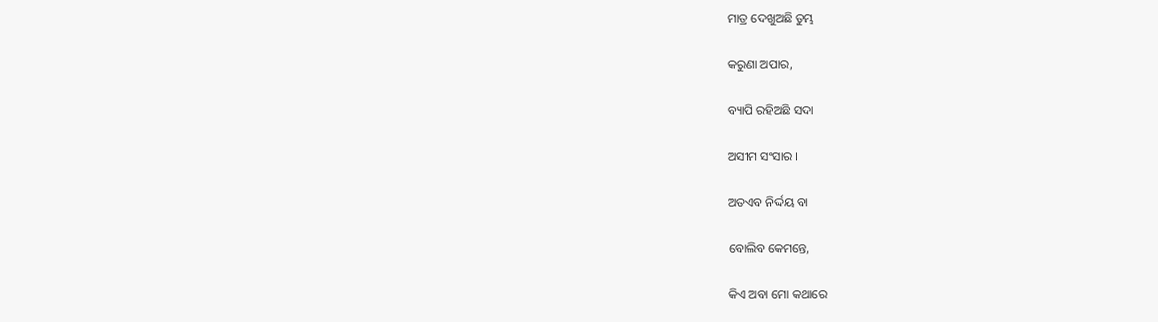ମାତ୍ର ଦେଖୁଅଛି ତୁମ୍ଭ

କରୁଣା ଅପାର,

ବ୍ୟାପି ରହିଅଛି ସଦା

ଅସୀମ ସଂସାର ।

ଅତଏବ ନିର୍ଦ୍ଦୟ ବା

ବୋଲିବ କେମନ୍ତେ,

କିଏ ଅବା ମୋ କଥାରେ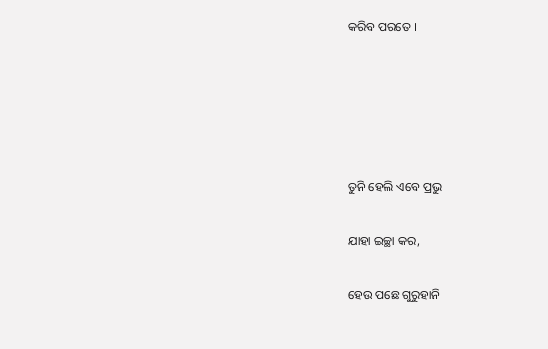କରିବ ପରତେ ।





ତୁନି ହେଲି ଏବେ ପ୍ରଭୁ

ଯାହା ଇଚ୍ଛା କର,

ହେଉ ପଛେ ଗୁରୁହାନି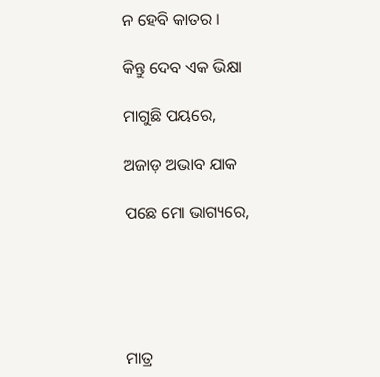ନ ହେବି କାତର ।

କିନ୍ତୁ ଦେବ ଏକ ଭିକ୍ଷା

ମାଗୁଛି ପୟରେ,

ଅଜାଡ଼ ଅଭାବ ଯାକ

ପଛେ ମୋ ଭାଗ୍ୟରେ,





ମାତ୍ର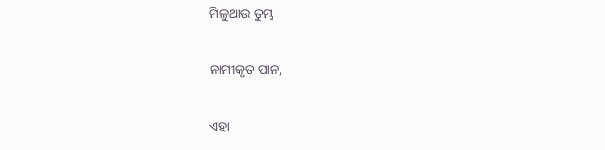ମିଳୁଥାଉ ତୁମ୍ଭ

ନାମୀକୃତ ପାନ,

ଏହା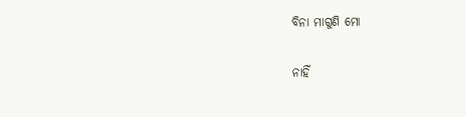ବିନା ମାଗୁଣି ମୋ

ନାହିଁ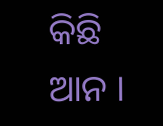କିଛି ଆନ ।